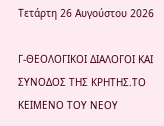Τετάρτη 26 Αυγούστου 2026

Γ-ΘΕΟΛΟΓΙΚΟΙ ΔΙΑΛΟΓΟΙ ΚΑΙ ΣΥΝΟΔΟΣ ΤΗΣ ΚΡΗΤΗΣ.ΤΟ ΚΕΙΜΕΝΟ ΤΟΥ ΝΕΟΥ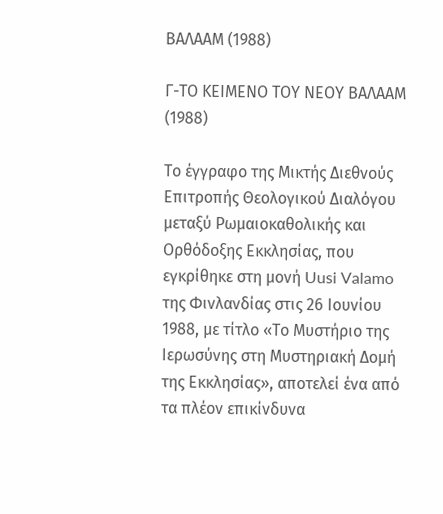ΒΑΛΑΑΜ (1988)

Γ-ΤΟ ΚΕΙΜΕΝΟ ΤΟΥ ΝΕΟΥ ΒΑΛΑΑΜ (1988)

Το έγγραφο της Μικτής Διεθνούς Επιτροπής Θεολογικού Διαλόγου μεταξύ Ρωμαιοκαθολικής και Ορθόδοξης Εκκλησίας, που εγκρίθηκε στη μονή Uusi Valamo της Φινλανδίας στις 26 Ιουνίου 1988, με τίτλο «Το Μυστήριο της Ιερωσύνης στη Μυστηριακή Δομή της Εκκλησίας», αποτελεί ένα από τα πλέον επικίνδυνα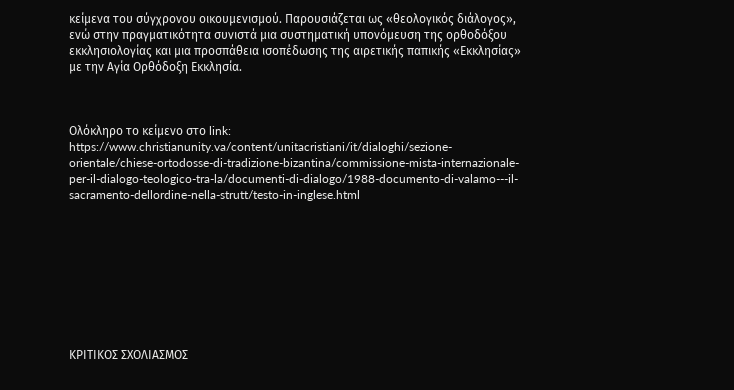κείμενα του σύγχρονου οικουμενισμού. Παρουσιάζεται ως «θεολογικός διάλογος», ενώ στην πραγματικότητα συνιστά μια συστηματική υπονόμευση της ορθοδόξου εκκλησιολογίας και μια προσπάθεια ισοπέδωσης της αιρετικής παπικής «Εκκλησίας» με την Αγία Ορθόδοξη Εκκλησία.



Ολόκληρο το κείμενο στο link: https://www.christianunity.va/content/unitacristiani/it/dialoghi/sezione-orientale/chiese-ortodosse-di-tradizione-bizantina/commissione-mista-internazionale-per-il-dialogo-teologico-tra-la/documenti-di-dialogo/1988-documento-di-valamo---il-sacramento-dellordine-nella-strutt/testo-in-inglese.html









ΚΡΙΤΙΚΟΣ ΣΧΟΛΙΑΣΜΟΣ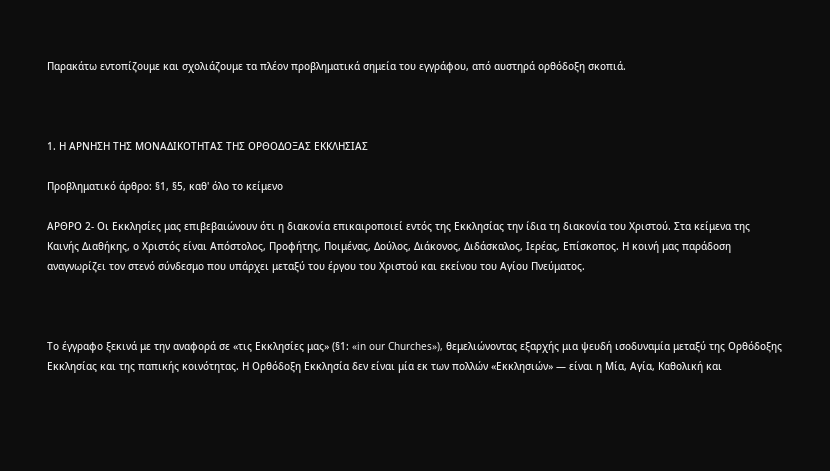Παρακάτω εντοπίζουμε και σχολιάζουμε τα πλέον προβληματικά σημεία του εγγράφου, από αυστηρά ορθόδοξη σκοπιά.



1. Η ΑΡΝΗΣΗ ΤΗΣ ΜΟΝΑΔΙΚΟΤΗΤΑΣ ΤΗΣ ΟΡΘΟΔΟΞΑΣ ΕΚΚΛΗΣΙΑΣ

Προβληματικό άρθρο: §1, §5, καθ' όλο το κείμενο

ΑΡΘΡΟ 2- Οι Εκκλησίες μας επιβεβαιώνουν ότι η διακονία επικαιροποιεί εντός της Εκκλησίας την ίδια τη διακονία του Χριστού. Στα κείμενα της Καινής Διαθήκης, ο Χριστός είναι Απόστολος, Προφήτης, Ποιμένας, Δούλος, Διάκονος, Διδάσκαλος, Ιερέας, Επίσκοπος. Η κοινή μας παράδοση αναγνωρίζει τον στενό σύνδεσμο που υπάρχει μεταξύ του έργου του Χριστού και εκείνου του Αγίου Πνεύματος.



Το έγγραφο ξεκινά με την αναφορά σε «τις Εκκλησίες μας» (§1: «in our Churches»), θεμελιώνοντας εξαρχής μια ψευδή ισοδυναμία μεταξύ της Ορθόδοξης Εκκλησίας και της παπικής κοινότητας. Η Ορθόδοξη Εκκλησία δεν είναι μία εκ των πολλών «Εκκλησιών» — είναι η Μία, Αγία, Καθολική και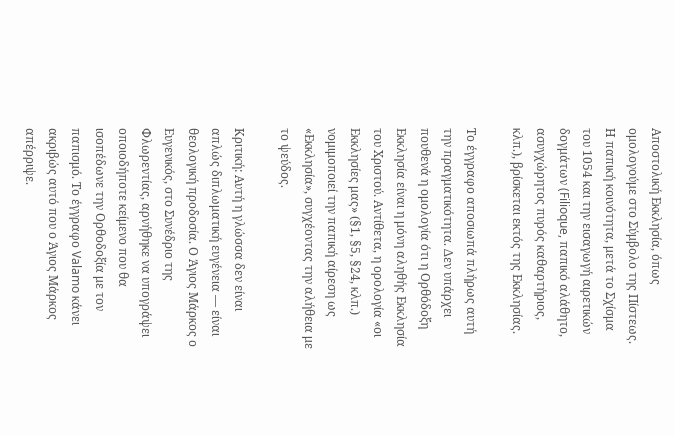Αποστολική Εκκλησία, όπως ομολογούμε στο Σύμβολο της Πίστεως. Η παπική κοινότητα, μετά το Σχίσμα του 1054 και την εισαγωγή αιρετικών δογμάτων (Filioque, παπικό αλάθητο, ασυγχώρητος πυρός καθαρτήριος, κλπ.), βρίσκεται εκτός της Εκκλησίας.

Το έγγραφο αποσιωπά πλήρως αυτή την πραγματικότητα. Δεν υπάρχει πουθενά η ομολογία ότι η Ορθόδοξη Εκκλησία είναι η μόνη αληθής Εκκλησία του Χριστού. Αντίθετα, η ορολογία «οι Εκκλησίες μας» (§1, §5, §24, κλπ.) νομιμοποιεί την παπική αίρεση ως «Εκκλησία», συγχέοντας την αλήθεια με το ψεύδος.

Κριτική: Αυτή η γλώσσα δεν είναι απλώς διπλωματική ευγένεια — είναι θεολογική προδοσία. Ο Άγιος Μάρκος ο Ευγενικός, στο Συνέδριο της Φλωρεντίας, αρνήθηκε να υπογράψει οποιοδήποτε κείμενο που θα ισοπέδωνε την Ορθοδοξία με τον παπισμό. Το έγγραφο Valamo κάνει ακριβώς αυτό που ο Άγιος Μάρκος απέρριψε.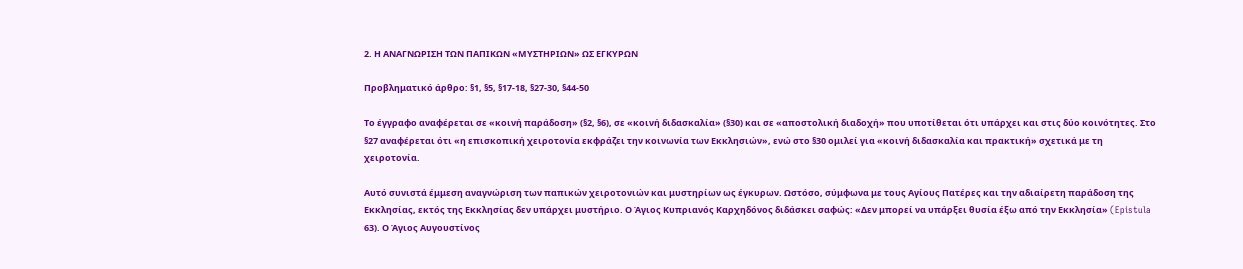2. Η ΑΝΑΓΝΩΡΙΣΗ ΤΩΝ ΠΑΠΙΚΩΝ «ΜΥΣΤΗΡΙΩΝ» ΩΣ ΕΓΚΥΡΩΝ

Προβληματικό άρθρο: §1, §5, §17-18, §27-30, §44-50

Το έγγραφο αναφέρεται σε «κοινή παράδοση» (§2, §6), σε «κοινή διδασκαλία» (§30) και σε «αποστολική διαδοχή» που υποτίθεται ότι υπάρχει και στις δύο κοινότητες. Στο §27 αναφέρεται ότι «η επισκοπική χειροτονία εκφράζει την κοινωνία των Εκκλησιών», ενώ στο §30 ομιλεί για «κοινή διδασκαλία και πρακτική» σχετικά με τη χειροτονία.

Αυτό συνιστά έμμεση αναγνώριση των παπικών χειροτονιών και μυστηρίων ως έγκυρων. Ωστόσο, σύμφωνα με τους Αγίους Πατέρες και την αδιαίρετη παράδοση της Εκκλησίας, εκτός της Εκκλησίας δεν υπάρχει μυστήριο. Ο Άγιος Κυπριανός Καρχηδόνος διδάσκει σαφώς: «Δεν μπορεί να υπάρξει θυσία έξω από την Εκκλησία» (Epistula 63). Ο Άγιος Αυγουστίνος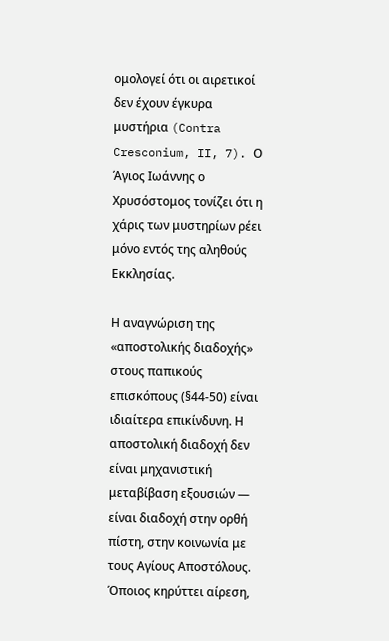ομολογεί ότι οι αιρετικοί δεν έχουν έγκυρα μυστήρια (Contra Cresconium, II, 7). Ο Άγιος Ιωάννης ο Χρυσόστομος τονίζει ότι η χάρις των μυστηρίων ρέει μόνο εντός της αληθούς Εκκλησίας.

Η αναγνώριση της «αποστολικής διαδοχής» στους παπικούς επισκόπους (§44-50) είναι ιδιαίτερα επικίνδυνη. Η αποστολική διαδοχή δεν είναι μηχανιστική μεταβίβαση εξουσιών — είναι διαδοχή στην ορθή πίστη, στην κοινωνία με τους Αγίους Αποστόλους. Όποιος κηρύττει αίρεση,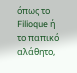όπως το Filioque ή το παπικό αλάθητο,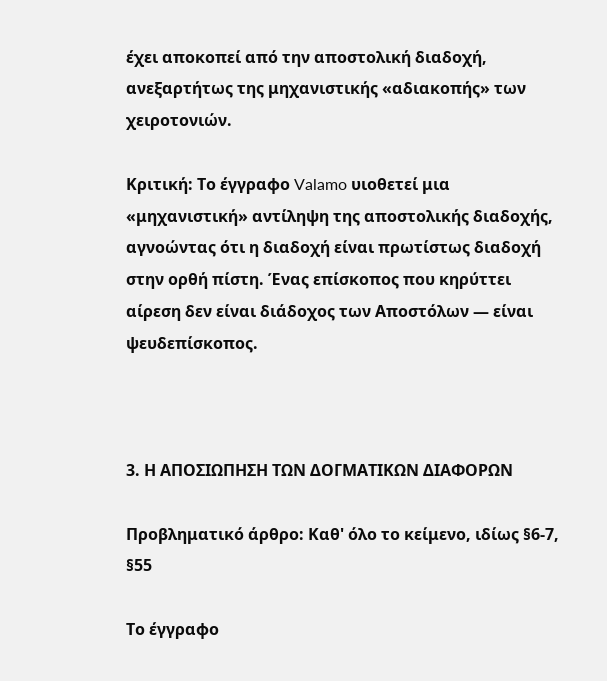έχει αποκοπεί από την αποστολική διαδοχή, ανεξαρτήτως της μηχανιστικής «αδιακοπής» των χειροτονιών.

Κριτική: Το έγγραφο Valamo υιοθετεί μια «μηχανιστική» αντίληψη της αποστολικής διαδοχής, αγνοώντας ότι η διαδοχή είναι πρωτίστως διαδοχή στην ορθή πίστη. Ένας επίσκοπος που κηρύττει αίρεση δεν είναι διάδοχος των Αποστόλων — είναι ψευδεπίσκοπος.



3. Η ΑΠΟΣΙΩΠΗΣΗ ΤΩΝ ΔΟΓΜΑΤΙΚΩΝ ΔΙΑΦΟΡΩΝ

Προβληματικό άρθρο: Καθ' όλο το κείμενο, ιδίως §6-7, §55

Το έγγραφο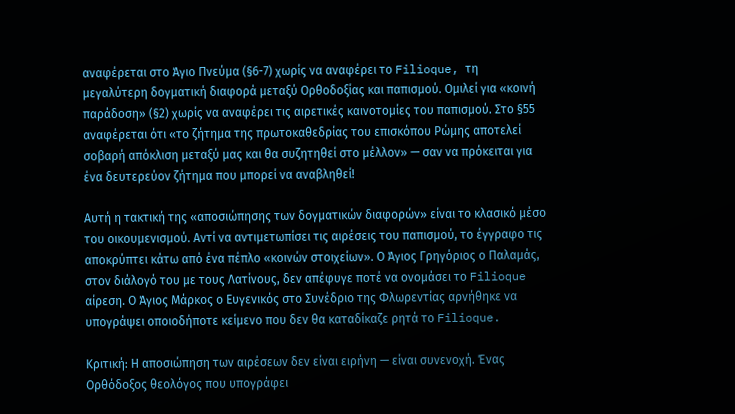αναφέρεται στο Άγιο Πνεύμα (§6-7) χωρίς να αναφέρει το Filioque, τη μεγαλύτερη δογματική διαφορά μεταξύ Ορθοδοξίας και παπισμού. Ομιλεί για «κοινή παράδοση» (§2) χωρίς να αναφέρει τις αιρετικές καινοτομίες του παπισμού. Στο §55 αναφέρεται ότι «το ζήτημα της πρωτοκαθεδρίας του επισκόπου Ρώμης αποτελεί σοβαρή απόκλιση μεταξύ μας και θα συζητηθεί στο μέλλον» — σαν να πρόκειται για ένα δευτερεύον ζήτημα που μπορεί να αναβληθεί!

Αυτή η τακτική της «αποσιώπησης των δογματικών διαφορών» είναι το κλασικό μέσο του οικουμενισμού. Αντί να αντιμετωπίσει τις αιρέσεις του παπισμού, το έγγραφο τις αποκρύπτει κάτω από ένα πέπλο «κοινών στοιχείων». Ο Άγιος Γρηγόριος ο Παλαμάς, στον διάλογό του με τους Λατίνους, δεν απέφυγε ποτέ να ονομάσει το Filioque αίρεση. Ο Άγιος Μάρκος ο Ευγενικός στο Συνέδριο της Φλωρεντίας αρνήθηκε να υπογράψει οποιοδήποτε κείμενο που δεν θα καταδίκαζε ρητά το Filioque.

Κριτική: Η αποσιώπηση των αιρέσεων δεν είναι ειρήνη — είναι συνενοχή. Ένας Ορθόδοξος θεολόγος που υπογράφει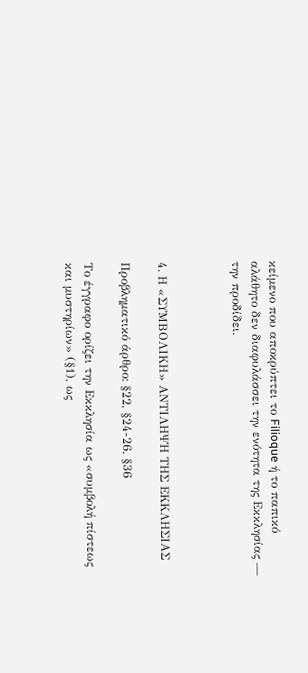κείμενο που αποκρύπτει το Filioque ή το παπικό αλάθητο δεν διαφυλάσσει την ενότητα της Εκκλησίας — την προδίδει.



4. Η «ΣΥΜΒΟΛΙΚΗ» ΑΝΤΙΛΗΨΗ ΤΗΣ ΕΚΚΛΗΣΙΑΣ

Προβληματικό άρθρο: §22, §24-26, §36

Το έγγραφο ορίζει την Εκκλησία ως «συμβολή πίστεως και μυστηρίων» (§1), ως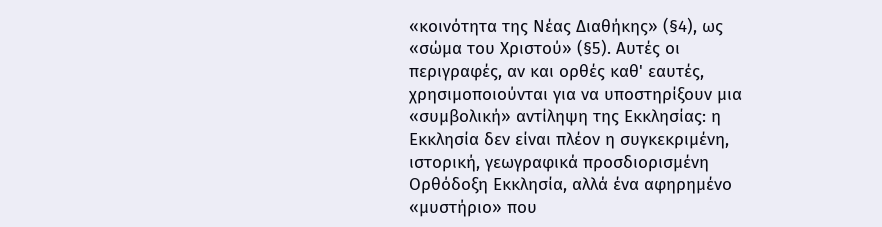«κοινότητα της Νέας Διαθήκης» (§4), ως «σώμα του Χριστού» (§5). Αυτές οι περιγραφές, αν και ορθές καθ' εαυτές, χρησιμοποιούνται για να υποστηρίξουν μια «συμβολική» αντίληψη της Εκκλησίας: η Εκκλησία δεν είναι πλέον η συγκεκριμένη, ιστορική, γεωγραφικά προσδιορισμένη Ορθόδοξη Εκκλησία, αλλά ένα αφηρημένο «μυστήριο» που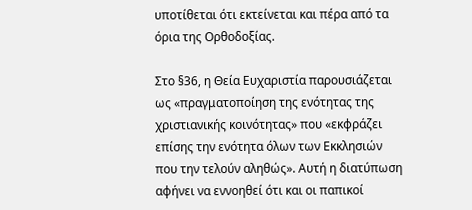υποτίθεται ότι εκτείνεται και πέρα από τα όρια της Ορθοδοξίας.

Στο §36, η Θεία Ευχαριστία παρουσιάζεται ως «πραγματοποίηση της ενότητας της χριστιανικής κοινότητας» που «εκφράζει επίσης την ενότητα όλων των Εκκλησιών που την τελούν αληθώς». Αυτή η διατύπωση αφήνει να εννοηθεί ότι και οι παπικοί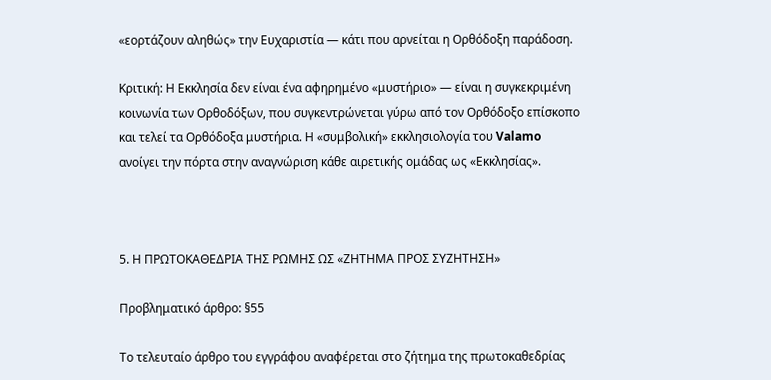«εορτάζουν αληθώς» την Ευχαριστία — κάτι που αρνείται η Ορθόδοξη παράδοση.

Κριτική: Η Εκκλησία δεν είναι ένα αφηρημένο «μυστήριο» — είναι η συγκεκριμένη κοινωνία των Ορθοδόξων, που συγκεντρώνεται γύρω από τον Ορθόδοξο επίσκοπο και τελεί τα Ορθόδοξα μυστήρια. Η «συμβολική» εκκλησιολογία του Valamo ανοίγει την πόρτα στην αναγνώριση κάθε αιρετικής ομάδας ως «Εκκλησίας».



5. Η ΠΡΩΤΟΚΑΘΕΔΡΙΑ ΤΗΣ ΡΩΜΗΣ ΩΣ «ΖΗΤΗΜΑ ΠΡΟΣ ΣΥΖΗΤΗΣΗ»

Προβληματικό άρθρο: §55

Το τελευταίο άρθρο του εγγράφου αναφέρεται στο ζήτημα της πρωτοκαθεδρίας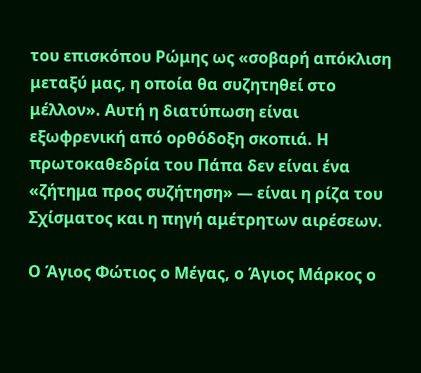του επισκόπου Ρώμης ως «σοβαρή απόκλιση μεταξύ μας, η οποία θα συζητηθεί στο μέλλον». Αυτή η διατύπωση είναι εξωφρενική από ορθόδοξη σκοπιά. Η πρωτοκαθεδρία του Πάπα δεν είναι ένα «ζήτημα προς συζήτηση» — είναι η ρίζα του Σχίσματος και η πηγή αμέτρητων αιρέσεων.

Ο Άγιος Φώτιος ο Μέγας, ο Άγιος Μάρκος ο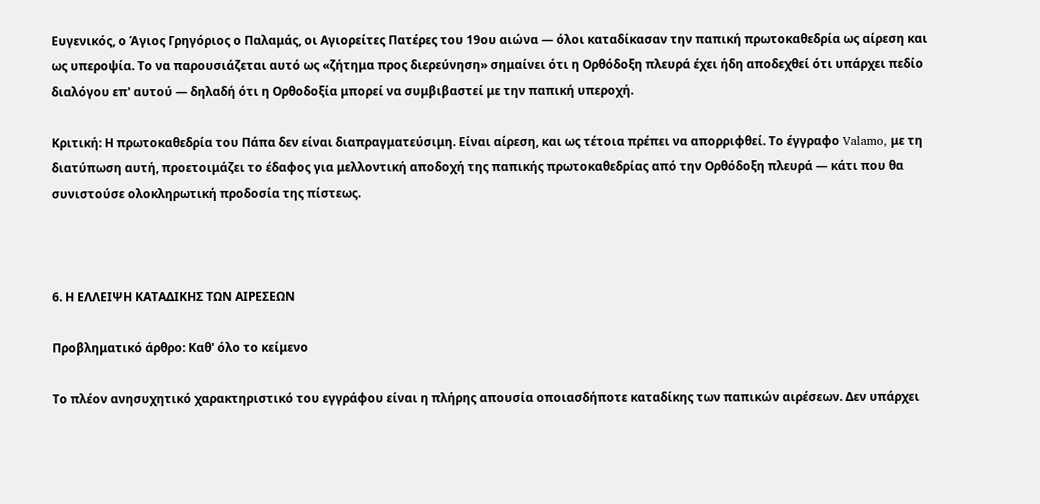Ευγενικός, ο Άγιος Γρηγόριος ο Παλαμάς, οι Αγιορείτες Πατέρες του 19ου αιώνα — όλοι καταδίκασαν την παπική πρωτοκαθεδρία ως αίρεση και ως υπεροψία. Το να παρουσιάζεται αυτό ως «ζήτημα προς διερεύνηση» σημαίνει ότι η Ορθόδοξη πλευρά έχει ήδη αποδεχθεί ότι υπάρχει πεδίο διαλόγου επ' αυτού — δηλαδή ότι η Ορθοδοξία μπορεί να συμβιβαστεί με την παπική υπεροχή.

Κριτική: Η πρωτοκαθεδρία του Πάπα δεν είναι διαπραγματεύσιμη. Είναι αίρεση, και ως τέτοια πρέπει να απορριφθεί. Το έγγραφο Valamo, με τη διατύπωση αυτή, προετοιμάζει το έδαφος για μελλοντική αποδοχή της παπικής πρωτοκαθεδρίας από την Ορθόδοξη πλευρά — κάτι που θα συνιστούσε ολοκληρωτική προδοσία της πίστεως.



6. Η ΕΛΛΕΙΨΗ ΚΑΤΑΔΙΚΗΣ ΤΩΝ ΑΙΡΕΣΕΩΝ

Προβληματικό άρθρο: Καθ' όλο το κείμενο

Το πλέον ανησυχητικό χαρακτηριστικό του εγγράφου είναι η πλήρης απουσία οποιασδήποτε καταδίκης των παπικών αιρέσεων. Δεν υπάρχει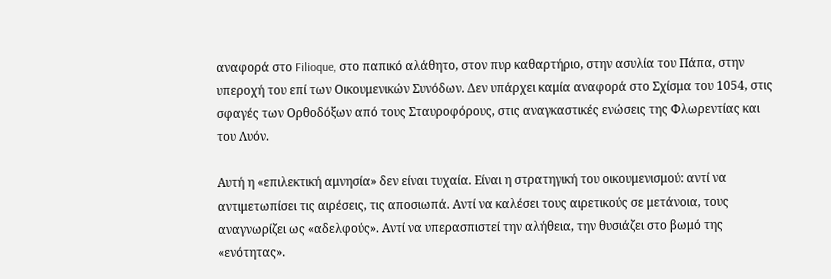αναφορά στο Filioque, στο παπικό αλάθητο, στον πυρ καθαρτήριο, στην ασυλία του Πάπα, στην υπεροχή του επί των Οικουμενικών Συνόδων. Δεν υπάρχει καμία αναφορά στο Σχίσμα του 1054, στις σφαγές των Ορθοδόξων από τους Σταυροφόρους, στις αναγκαστικές ενώσεις της Φλωρεντίας και του Λυόν.

Αυτή η «επιλεκτική αμνησία» δεν είναι τυχαία. Είναι η στρατηγική του οικουμενισμού: αντί να αντιμετωπίσει τις αιρέσεις, τις αποσιωπά. Αντί να καλέσει τους αιρετικούς σε μετάνοια, τους αναγνωρίζει ως «αδελφούς». Αντί να υπερασπιστεί την αλήθεια, την θυσιάζει στο βωμό της «ενότητας».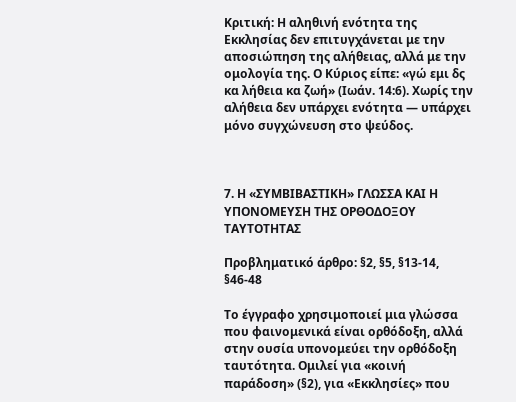Κριτική: Η αληθινή ενότητα της Εκκλησίας δεν επιτυγχάνεται με την αποσιώπηση της αλήθειας, αλλά με την ομολογία της. Ο Κύριος είπε: «γώ εμι δς κα λήθεια κα ζωή» (Ιωάν. 14:6). Χωρίς την αλήθεια δεν υπάρχει ενότητα — υπάρχει μόνο συγχώνευση στο ψεύδος.



7. Η «ΣΥΜΒΙΒΑΣΤΙΚΗ» ΓΛΩΣΣΑ ΚΑΙ Η ΥΠΟΝΟΜΕΥΣΗ ΤΗΣ ΟΡΘΟΔΟΞΟΥ ΤΑΥΤΟΤΗΤΑΣ

Προβληματικό άρθρο: §2, §5, §13-14, §46-48

Το έγγραφο χρησιμοποιεί μια γλώσσα που φαινομενικά είναι ορθόδοξη, αλλά στην ουσία υπονομεύει την ορθόδοξη ταυτότητα. Ομιλεί για «κοινή παράδοση» (§2), για «Εκκλησίες» που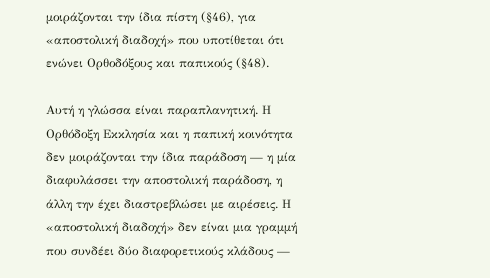μοιράζονται την ίδια πίστη (§46), για «αποστολική διαδοχή» που υποτίθεται ότι ενώνει Ορθοδόξους και παπικούς (§48).

Αυτή η γλώσσα είναι παραπλανητική. Η Ορθόδοξη Εκκλησία και η παπική κοινότητα δεν μοιράζονται την ίδια παράδοση — η μία διαφυλάσσει την αποστολική παράδοση, η άλλη την έχει διαστρεβλώσει με αιρέσεις. Η «αποστολική διαδοχή» δεν είναι μια γραμμή που συνδέει δύο διαφορετικούς κλάδους —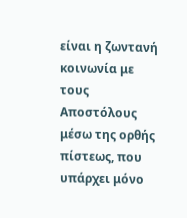είναι η ζωντανή κοινωνία με τους Αποστόλους μέσω της ορθής πίστεως, που υπάρχει μόνο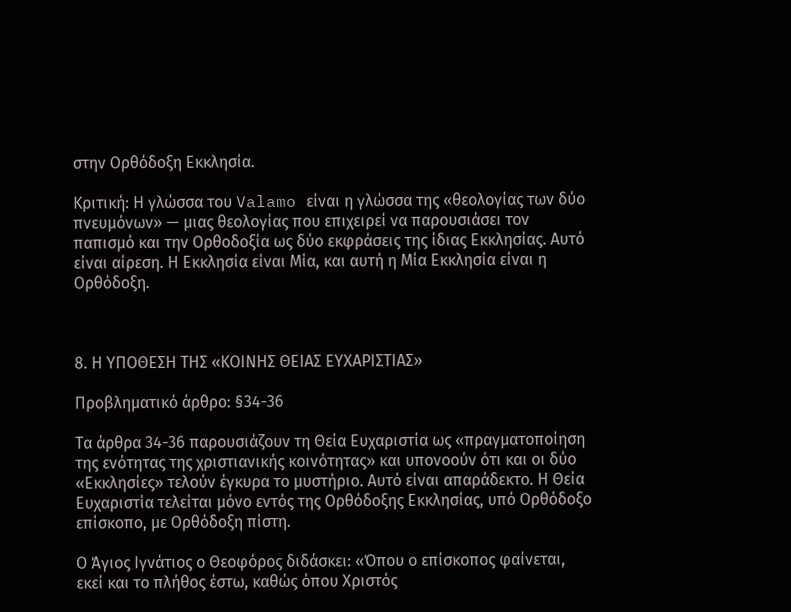στην Ορθόδοξη Εκκλησία.

Κριτική: Η γλώσσα του Valamo είναι η γλώσσα της «θεολογίας των δύο πνευμόνων» — μιας θεολογίας που επιχειρεί να παρουσιάσει τον παπισμό και την Ορθοδοξία ως δύο εκφράσεις της ίδιας Εκκλησίας. Αυτό είναι αίρεση. Η Εκκλησία είναι Μία, και αυτή η Μία Εκκλησία είναι η Ορθόδοξη.



8. Η ΥΠΟΘΕΣΗ ΤΗΣ «ΚΟΙΝΗΣ ΘΕΙΑΣ ΕΥΧΑΡΙΣΤΙΑΣ»

Προβληματικό άρθρο: §34-36

Τα άρθρα 34-36 παρουσιάζουν τη Θεία Ευχαριστία ως «πραγματοποίηση της ενότητας της χριστιανικής κοινότητας» και υπονοούν ότι και οι δύο «Εκκλησίες» τελούν έγκυρα το μυστήριο. Αυτό είναι απαράδεκτο. Η Θεία Ευχαριστία τελείται μόνο εντός της Ορθόδοξης Εκκλησίας, υπό Ορθόδοξο επίσκοπο, με Ορθόδοξη πίστη.

Ο Άγιος Ιγνάτιος ο Θεοφόρος διδάσκει: «Όπου ο επίσκοπος φαίνεται, εκεί και το πλήθος έστω, καθώς όπου Χριστός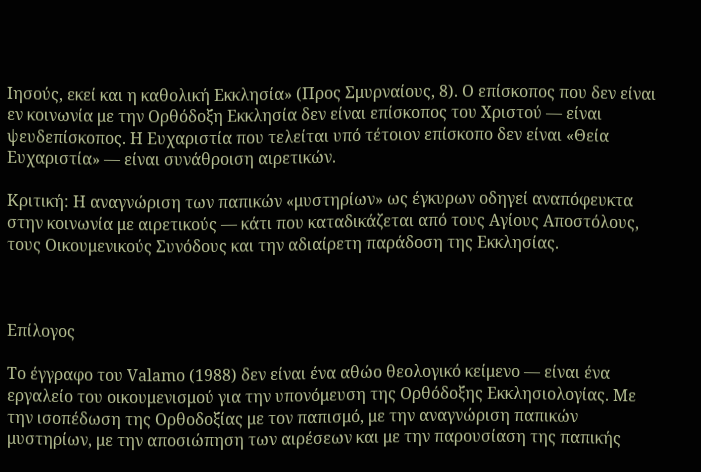Ιησούς, εκεί και η καθολική Εκκλησία» (Προς Σμυρναίους, 8). Ο επίσκοπος που δεν είναι εν κοινωνία με την Ορθόδοξη Εκκλησία δεν είναι επίσκοπος του Χριστού — είναι ψευδεπίσκοπος. Η Ευχαριστία που τελείται υπό τέτοιον επίσκοπο δεν είναι «Θεία Ευχαριστία» — είναι συνάθροιση αιρετικών.

Κριτική: Η αναγνώριση των παπικών «μυστηρίων» ως έγκυρων οδηγεί αναπόφευκτα στην κοινωνία με αιρετικούς — κάτι που καταδικάζεται από τους Αγίους Αποστόλους, τους Οικουμενικούς Συνόδους και την αδιαίρετη παράδοση της Εκκλησίας.



Επίλογος

Το έγγραφο του Valamo (1988) δεν είναι ένα αθώο θεολογικό κείμενο — είναι ένα εργαλείο του οικουμενισμού για την υπονόμευση της Ορθόδοξης Εκκλησιολογίας. Με την ισοπέδωση της Ορθοδοξίας με τον παπισμό, με την αναγνώριση παπικών μυστηρίων, με την αποσιώπηση των αιρέσεων και με την παρουσίαση της παπικής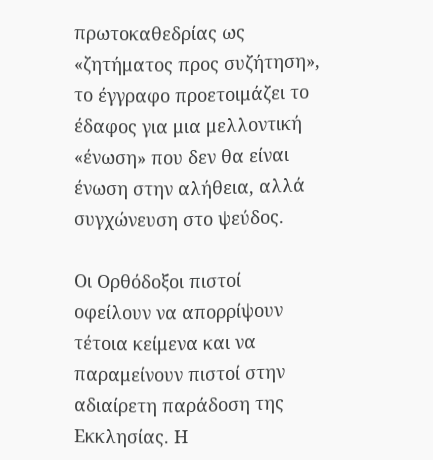πρωτοκαθεδρίας ως «ζητήματος προς συζήτηση», το έγγραφο προετοιμάζει το έδαφος για μια μελλοντική «ένωση» που δεν θα είναι ένωση στην αλήθεια, αλλά συγχώνευση στο ψεύδος.

Οι Ορθόδοξοι πιστοί οφείλουν να απορρίψουν τέτοια κείμενα και να παραμείνουν πιστοί στην αδιαίρετη παράδοση της Εκκλησίας. Η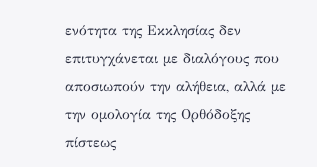ενότητα της Εκκλησίας δεν επιτυγχάνεται με διαλόγους που αποσιωπούν την αλήθεια, αλλά με την ομολογία της Ορθόδοξης πίστεως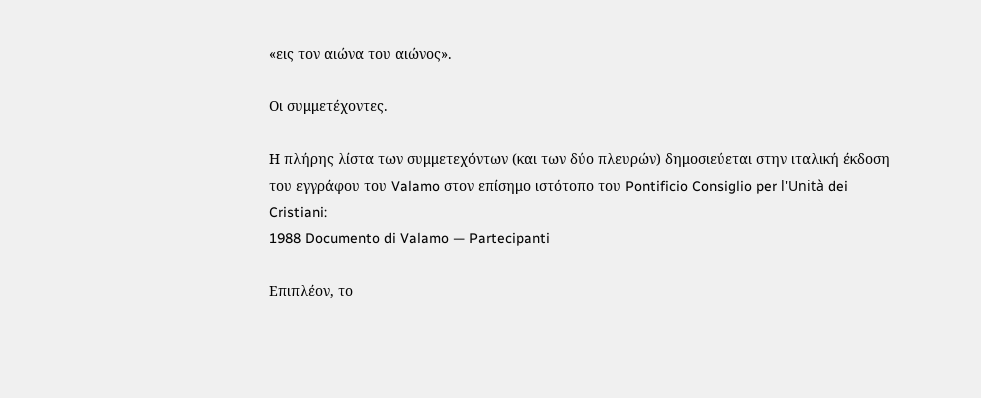«εις τον αιώνα του αιώνος».

Οι συμμετέχοντες.

Η πλήρης λίστα των συμμετεχόντων (και των δύο πλευρών) δημοσιεύεται στην ιταλική έκδοση του εγγράφου του Valamo στον επίσημο ιστότοπο του Pontificio Consiglio per l'Unità dei Cristiani:
1988 Documento di Valamo — Partecipanti

Επιπλέον, το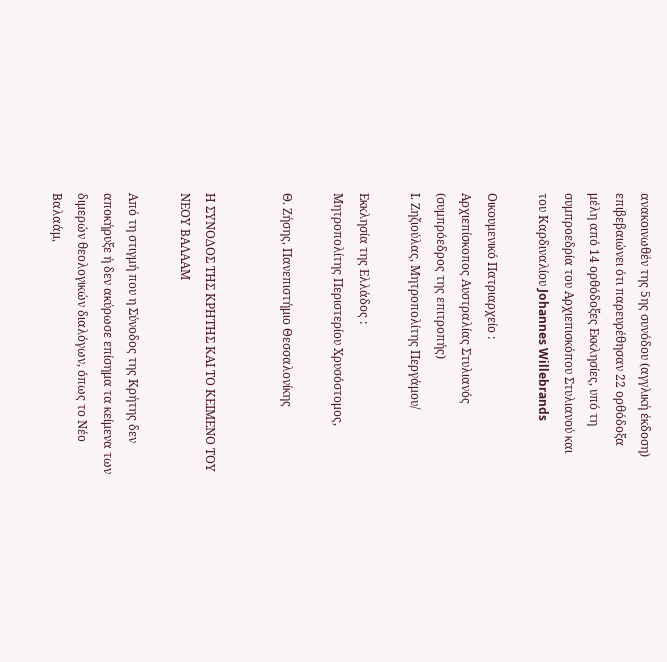ανακοινωθέν της 5ης συνόδου (αγγλική έκδοση) επιβεβαιώνει ότι παρευρέθησαν 22 ορθόδοξα μέλη από 14 ορθόδοξες Εκκλησίες, υπό τη συμπροεδρία του Αρχιεπισκόπου Στυλιανού και του Καρδιναλίου Johannes Willebrands

Οικουμενικό Πατριαρχείο :
Αρχιεπίσκοπος Αυστραλίας Στυλιανός (συμπρόεδρος της επιτροπής)
Ι. Ζηζιούλας, Μητροπολίτης Περγάμου/

Εκκλησία της Ελλάδος :
Μητροπολίτης Περιστερίου Χρυσόστομος,

Θ. Ζήσης, Πανεπιστήμιο Θεσσαλονίκης


Η ΣΥΝΟΔΟΣ ΤΗΣ ΚΡΗΤΗΣ ΚΑΙ ΤΟ ΚΕΙΜΕΝΟ ΤΟΥ ΝΕΟΥ ΒΑΛΑΑΜ

Από τη στιγμή που η Σύνοδος της Κρήτης δεν αποκήρυξε ή δεν ακύρωσε επίσημα τα κείμενα των διμερών θεολογικών διαλόγων, όπως το Νέο Βαλαάμ,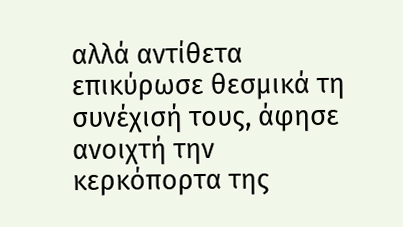αλλά αντίθετα επικύρωσε θεσμικά τη συνέχισή τους, άφησε ανοιχτή την κερκόπορτα της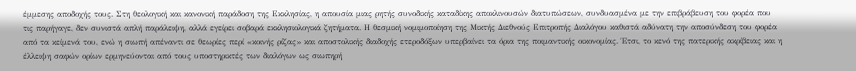έμμεσης αποδοχής τους. Στη θεολογική και κανονική παράδοση της Εκκλησίας, η απουσία μιας ρητής συνοδικής καταδίκης αποκλινουσών διατυπώσεων, συνδυασμένα με την επιβράβευση του φορέα που τις παρήγαγε, δεν συνιστά απλή παράλειψη, αλλά εγείρει σοβαρά εκκλησιολογικά ζητήματα. Η θεσμική νομιμοποίηση της Μικτής Διεθνούς Επιτροπής Διαλόγου καθιστά αδύνατη την αποσύνδεση του φορέα από τα κείμενά του, ενώ η σιωπή απέναντι σε θεωρίες περί «κοινής ρίζας» και αποστολικής διαδοχής ετεροδόξων υπερβαίνει τα όρια της ποιμαντικής οικονομίας. Έτσι, το κενό της πατερικής ακρίβειας και η έλλειψη σαφών ορίων ερμηνεύονται από τους υποστηρικτές των διαλόγων ως σιωπηρή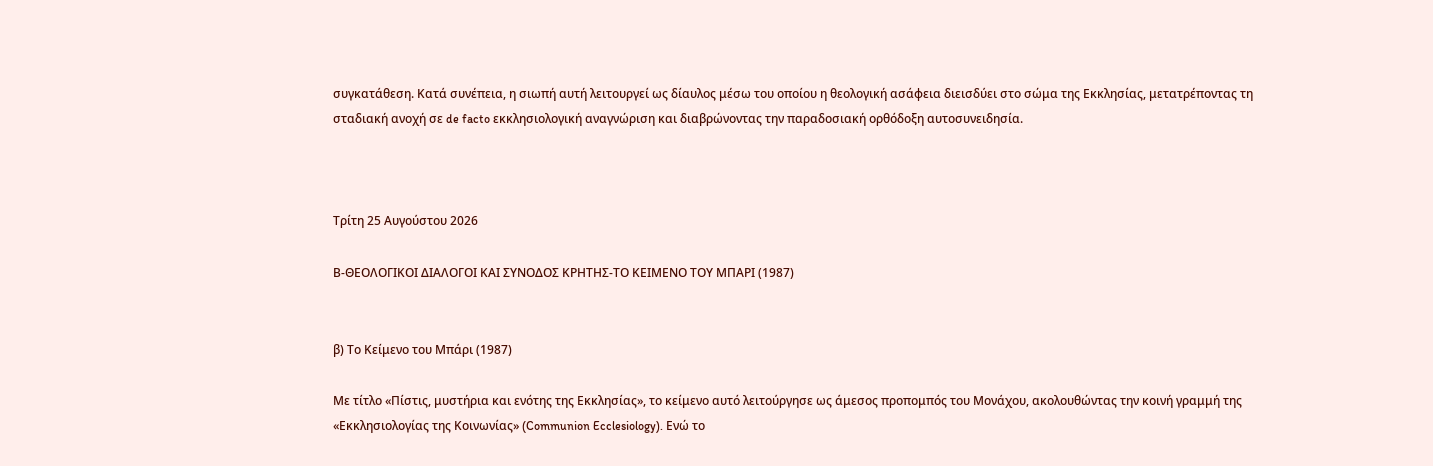συγκατάθεση. Κατά συνέπεια, η σιωπή αυτή λειτουργεί ως δίαυλος μέσω του οποίου η θεολογική ασάφεια διεισδύει στο σώμα της Εκκλησίας, μετατρέποντας τη σταδιακή ανοχή σε de facto εκκλησιολογική αναγνώριση και διαβρώνοντας την παραδοσιακή ορθόδοξη αυτοσυνειδησία.



Τρίτη 25 Αυγούστου 2026

Β-ΘΕΟΛΟΓΙΚΟΙ ΔΙΑΛΟΓΟΙ ΚΑΙ ΣΥΝΟΔΟΣ ΚΡΗΤΗΣ-ΤΟ ΚΕΙΜΕΝΟ ΤΟΥ ΜΠΑΡΙ (1987)


β) Το Κείμενο του Μπάρι (1987)

Με τίτλο «Πίστις, μυστήρια και ενότης της Εκκλησίας», το κείμενο αυτό λειτούργησε ως άμεσος προπομπός του Μονάχου, ακολουθώντας την κοινή γραμμή της «Εκκλησιολογίας της Κοινωνίας» (Communion Ecclesiology). Ενώ το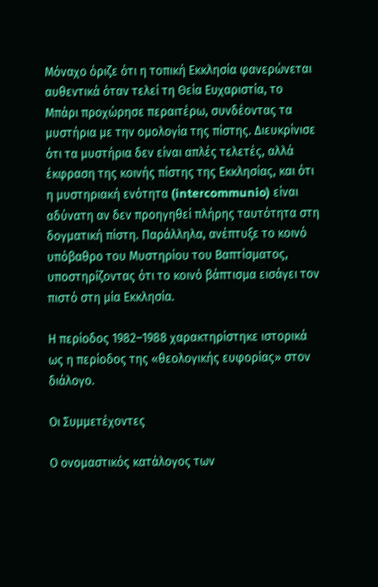Μόναχο όριζε ότι η τοπική Εκκλησία φανερώνεται αυθεντικά όταν τελεί τη Θεία Ευχαριστία, το Μπάρι προχώρησε περαιτέρω, συνδέοντας τα μυστήρια με την ομολογία της πίστης. Διευκρίνισε ότι τα μυστήρια δεν είναι απλές τελετές, αλλά έκφραση της κοινής πίστης της Εκκλησίας, και ότι η μυστηριακή ενότητα (intercommunio) είναι αδύνατη αν δεν προηγηθεί πλήρης ταυτότητα στη δογματική πίστη. Παράλληλα, ανέπτυξε το κοινό υπόβαθρο του Μυστηρίου του Βαπτίσματος, υποστηρίζοντας ότι το κοινό βάπτισμα εισάγει τον πιστό στη μία Εκκλησία.

Η περίοδος 1982–1988 χαρακτηρίστηκε ιστορικά ως η περίοδος της «θεολογικής ευφορίας» στον διάλογο.

Οι Συμμετέχοντες

Ο ονομαστικός κατάλογος των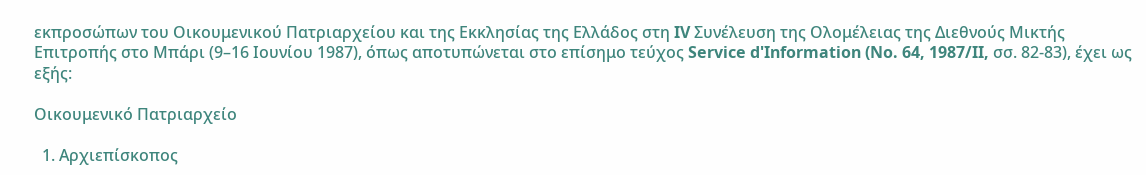εκπροσώπων του Οικουμενικού Πατριαρχείου και της Εκκλησίας της Ελλάδος στη IV Συνέλευση της Ολομέλειας της Διεθνούς Μικτής Επιτροπής στο Μπάρι (9–16 Ιουνίου 1987), όπως αποτυπώνεται στο επίσημο τεύχος Service d'Information (No. 64, 1987/II, σσ. 82-83), έχει ως εξής:

Οικουμενικό Πατριαρχείο

  1. Αρχιεπίσκοπος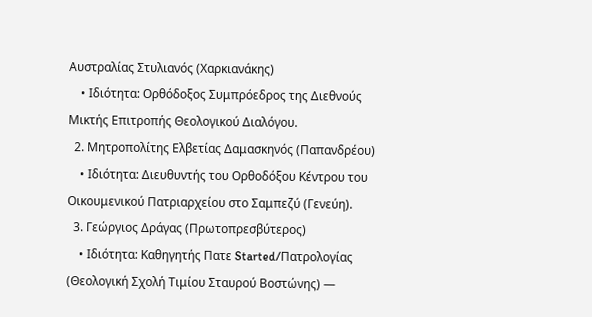Αυστραλίας Στυλιανός (Χαρκιανάκης)
    • Ιδιότητα: Ορθόδοξος Συμπρόεδρος της Διεθνούς Μικτής Επιτροπής Θεολογικού Διαλόγου.
  2. Μητροπολίτης Ελβετίας Δαμασκηνός (Παπανδρέου)
    • Ιδιότητα: Διευθυντής του Ορθοδόξου Κέντρου του Οικουμενικού Πατριαρχείου στο Σαμπεζύ (Γενεύη).
  3. Γεώργιος Δράγας (Πρωτοπρεσβύτερος)
    • Ιδιότητα: Καθηγητής Πατε Started/Πατρολογίας (Θεολογική Σχολή Τιμίου Σταυρού Βοστώνης) —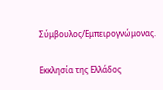Σύμβουλος/Εμπειρογνώμονας.

Εκκλησία της Ελλάδος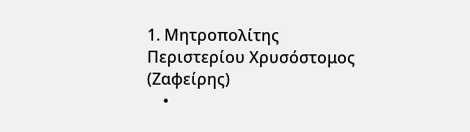1. Μητροπολίτης Περιστερίου Χρυσόστομος (Ζαφείρης)
    •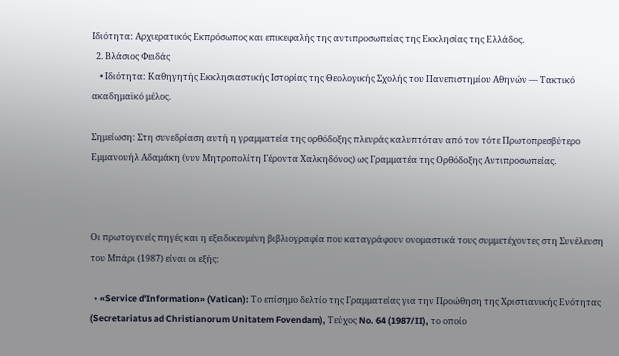Ιδιότητα: Αρχιερατικός Εκπρόσωπος και επικεφαλής της αντιπροσωπείας της Εκκλησίας της Ελλάδος.
  2. Βλάσιος Φειδάς
    • Ιδιότητα: Καθηγητής Εκκλησιαστικής Ιστορίας της Θεολογικής Σχολής του Πανεπιστημίου Αθηνών — Τακτικό ακαδημαϊκό μέλος.

Σημείωση: Στη συνεδρίαση αυτή η γραμματεία της ορθόδοξης πλευράς καλυπτόταν από τον τότε Πρωτοπρεσβύτερο Εμμανουήλ Αδαμάκη (νυν Μητροπολίτη Γέροντα Χαλκηδόνος) ως Γραμματέα της Ορθόδοξης Αντιπροσωπείας.



Οι πρωτογενείς πηγές και η εξειδικευμένη βιβλιογραφία που καταγράφουν ονομαστικά τους συμμετέχοντες στη Συνέλευση του Μπάρι (1987) είναι οι εξής:

  • «Service d'Information» (Vatican): Το επίσημο δελτίο της Γραμματείας για την Προώθηση της Χριστιανικής Ενότητας (Secretariatus ad Christianorum Unitatem Fovendam), Τεύχος No. 64 (1987/II), το οποίο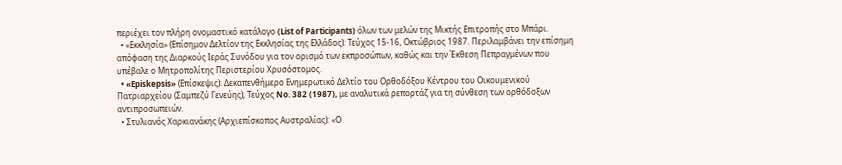περιέχει τον πλήρη ονομαστικό κατάλογο (List of Participants) όλων των μελών της Μικτής Επιτροπής στο Μπάρι.
  • «Εκκλησία» (Επίσημον Δελτίον της Εκκλησίας της Ελλάδος): Τεύχος 15-16, Οκτώβριος 1987. Περιλαμβάνει την επίσημη απόφαση της Διαρκούς Ιεράς Συνόδου για τον ορισμό των εκπροσώπων, καθώς και την Έκθεση Πεπραγμένων που υπέβαλε ο Μητροπολίτης Περιστερίου Χρυσόστομος.
  • «Episkepsis» (Επίσκεψις): Δεκαπενθήμερο Ενημερωτικό Δελτίο του Ορθοδόξου Κέντρου του Οικουμενικού Πατριαρχείου (Σαμπεζύ Γενεύης), Τεύχος No. 382 (1987), με αναλυτικά ρεπορτάζ για τη σύνθεση των ορθόδοξων αντιπροσωπειών.
  • Στυλιανός Χαρκιανάκης (Αρχιεπίσκοπος Αυστραλίας): «Ο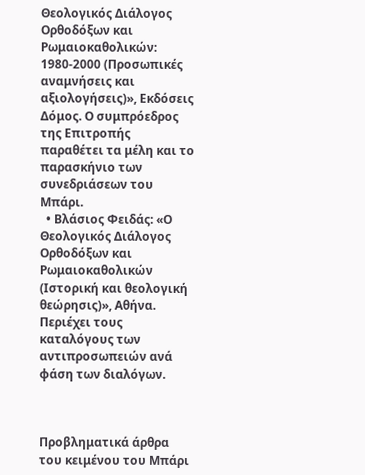Θεολογικός Διάλογος Ορθοδόξων και Ρωμαιοκαθολικών: 1980-2000 (Προσωπικές αναμνήσεις και αξιολογήσεις)», Εκδόσεις Δόμος. Ο συμπρόεδρος της Επιτροπής παραθέτει τα μέλη και το παρασκήνιο των συνεδριάσεων του Μπάρι.
  • Βλάσιος Φειδάς: «Ο Θεολογικός Διάλογος Ορθοδόξων και Ρωμαιοκαθολικών (Ιστορική και θεολογική θεώρησις)», Αθήνα. Περιέχει τους καταλόγους των αντιπροσωπειών ανά φάση των διαλόγων.



Προβληματικά άρθρα του κειμένου του Μπάρι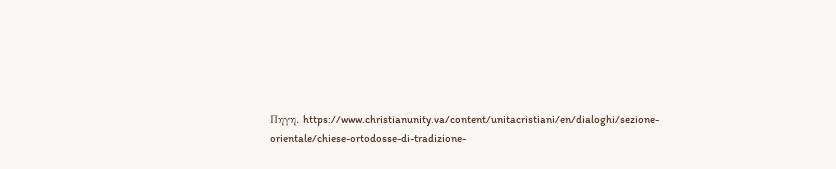Πηγη. https://www.christianunity.va/content/unitacristiani/en/dialoghi/sezione-orientale/chiese-ortodosse-di-tradizione-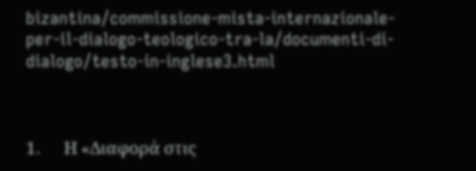bizantina/commissione-mista-internazionale-per-il-dialogo-teologico-tra-la/documenti-di-dialogo/testo-in-inglese3.html



1.      Η «Διαφορά στις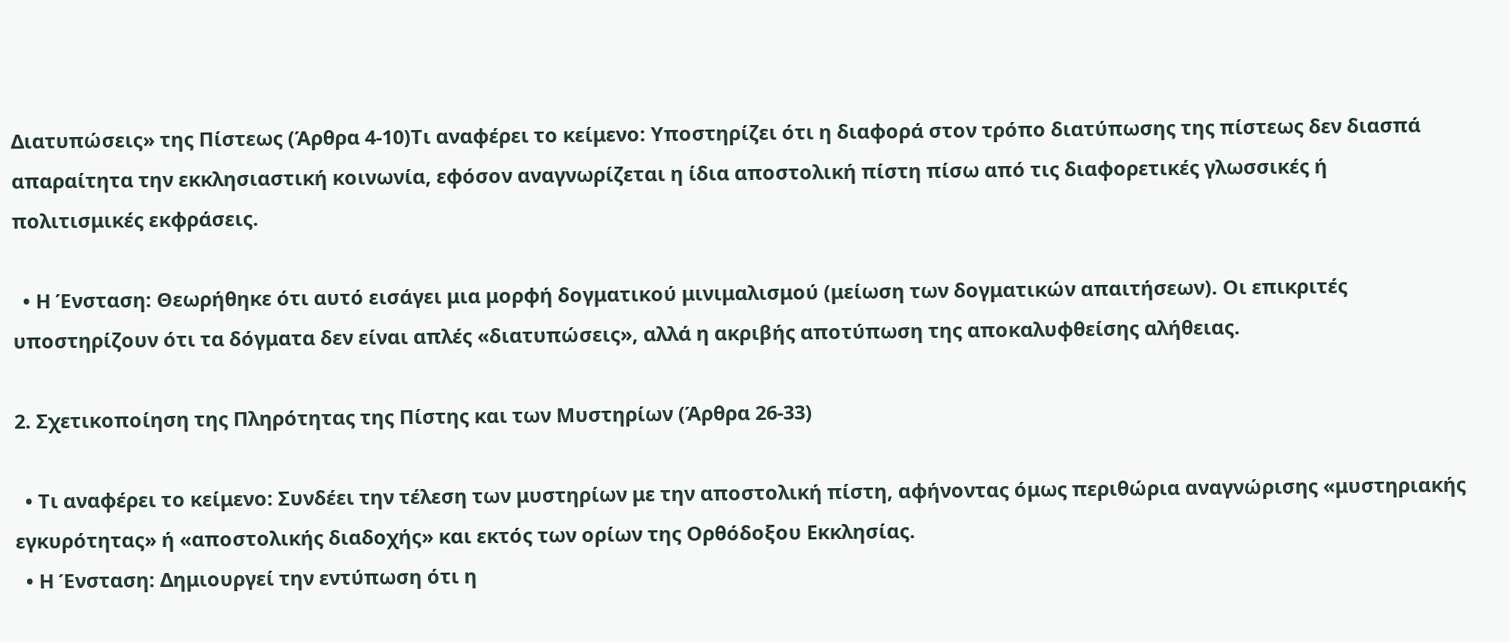Διατυπώσεις» της Πίστεως (Άρθρα 4-10)Τι αναφέρει το κείμενο: Υποστηρίζει ότι η διαφορά στον τρόπο διατύπωσης της πίστεως δεν διασπά απαραίτητα την εκκλησιαστική κοινωνία, εφόσον αναγνωρίζεται η ίδια αποστολική πίστη πίσω από τις διαφορετικές γλωσσικές ή πολιτισμικές εκφράσεις.

  • Η Ένσταση: Θεωρήθηκε ότι αυτό εισάγει μια μορφή δογματικού μινιμαλισμού (μείωση των δογματικών απαιτήσεων). Οι επικριτές υποστηρίζουν ότι τα δόγματα δεν είναι απλές «διατυπώσεις», αλλά η ακριβής αποτύπωση της αποκαλυφθείσης αλήθειας.

2. Σχετικοποίηση της Πληρότητας της Πίστης και των Μυστηρίων (Άρθρα 26-33)

  • Τι αναφέρει το κείμενο: Συνδέει την τέλεση των μυστηρίων με την αποστολική πίστη, αφήνοντας όμως περιθώρια αναγνώρισης «μυστηριακής εγκυρότητας» ή «αποστολικής διαδοχής» και εκτός των ορίων της Ορθόδοξου Εκκλησίας.
  • Η Ένσταση: Δημιουργεί την εντύπωση ότι η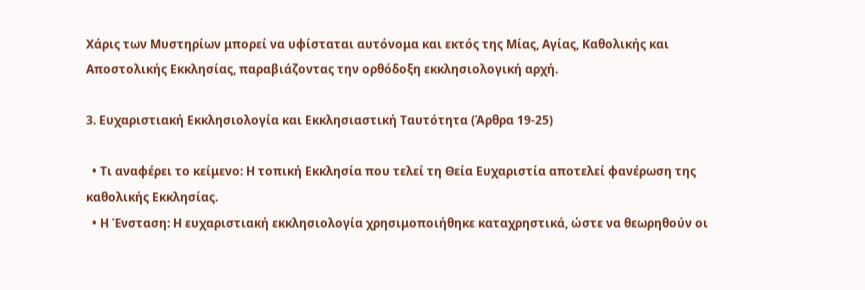Χάρις των Μυστηρίων μπορεί να υφίσταται αυτόνομα και εκτός της Μίας, Αγίας, Καθολικής και Αποστολικής Εκκλησίας, παραβιάζοντας την ορθόδοξη εκκλησιολογική αρχή.

3. Ευχαριστιακή Εκκλησιολογία και Εκκλησιαστική Ταυτότητα (Άρθρα 19-25)

  • Τι αναφέρει το κείμενο: Η τοπική Εκκλησία που τελεί τη Θεία Ευχαριστία αποτελεί φανέρωση της καθολικής Εκκλησίας.
  • Η Ένσταση: Η ευχαριστιακή εκκλησιολογία χρησιμοποιήθηκε καταχρηστικά, ώστε να θεωρηθούν οι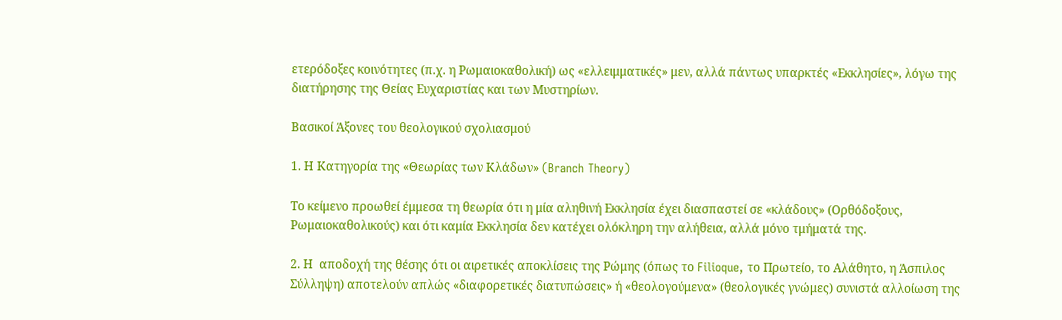ετερόδοξες κοινότητες (π.χ. η Ρωμαιοκαθολική) ως «ελλειμματικές» μεν, αλλά πάντως υπαρκτές «Εκκλησίες», λόγω της διατήρησης της Θείας Ευχαριστίας και των Μυστηρίων.

Βασικοί Άξονες του θεολογικού σχολιασμού

1. Η Κατηγορία της «Θεωρίας των Κλάδων» (Branch Theory)

Το κείμενο προωθεί έμμεσα τη θεωρία ότι η μία αληθινή Εκκλησία έχει διασπαστεί σε «κλάδους» (Ορθόδοξους, Ρωμαιοκαθολικούς) και ότι καμία Εκκλησία δεν κατέχει ολόκληρη την αλήθεια, αλλά μόνο τμήματά της.

2. Η  αποδοχή της θέσης ότι οι αιρετικές αποκλίσεις της Ρώμης (όπως το Filioque, το Πρωτείο, το Αλάθητο, η Άσπιλος Σύλληψη) αποτελούν απλώς «διαφορετικές διατυπώσεις» ή «θεολογούμενα» (θεολογικές γνώμες) συνιστά αλλοίωση της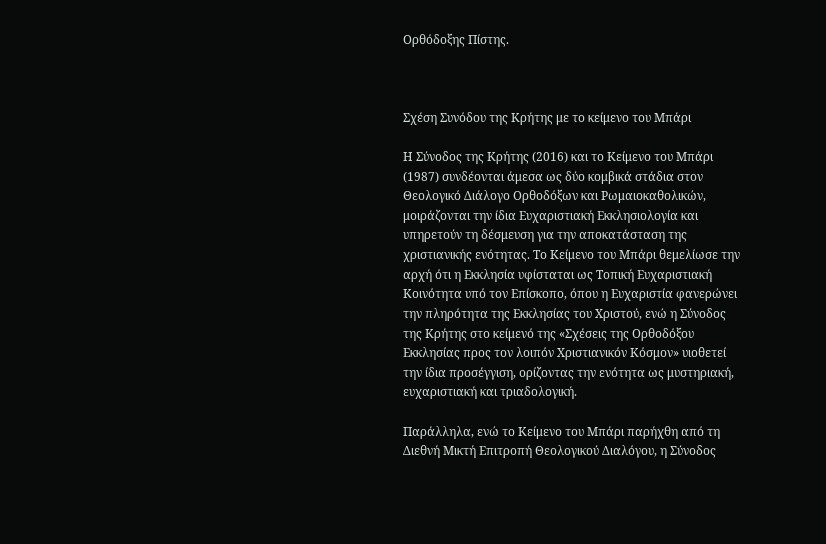Ορθόδοξης Πίστης.



Σχέση Συνόδου της Κρήτης με το κείμενο του Μπάρι

Η Σύνοδος της Κρήτης (2016) και το Κείμενο του Μπάρι (1987) συνδέονται άμεσα ως δύο κομβικά στάδια στον Θεολογικό Διάλογο Ορθοδόξων και Ρωμαιοκαθολικών, μοιράζονται την ίδια Ευχαριστιακή Εκκλησιολογία και υπηρετούν τη δέσμευση για την αποκατάσταση της χριστιανικής ενότητας. Το Κείμενο του Μπάρι θεμελίωσε την αρχή ότι η Εκκλησία υφίσταται ως Τοπική Ευχαριστιακή Κοινότητα υπό τον Επίσκοπο, όπου η Ευχαριστία φανερώνει την πληρότητα της Εκκλησίας του Χριστού, ενώ η Σύνοδος της Κρήτης στο κείμενό της «Σχέσεις της Ορθοδόξου Εκκλησίας προς τον λοιπόν Χριστιανικόν Κόσμον» υιοθετεί την ίδια προσέγγιση, ορίζοντας την ενότητα ως μυστηριακή, ευχαριστιακή και τριαδολογική.

Παράλληλα, ενώ το Κείμενο του Μπάρι παρήχθη από τη Διεθνή Μικτή Επιτροπή Θεολογικού Διαλόγου, η Σύνοδος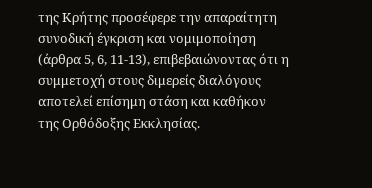της Κρήτης προσέφερε την απαραίτητη συνοδική έγκριση και νομιμοποίηση (άρθρα 5, 6, 11-13), επιβεβαιώνοντας ότι η συμμετοχή στους διμερείς διαλόγους αποτελεί επίσημη στάση και καθήκον της Ορθόδοξης Εκκλησίας.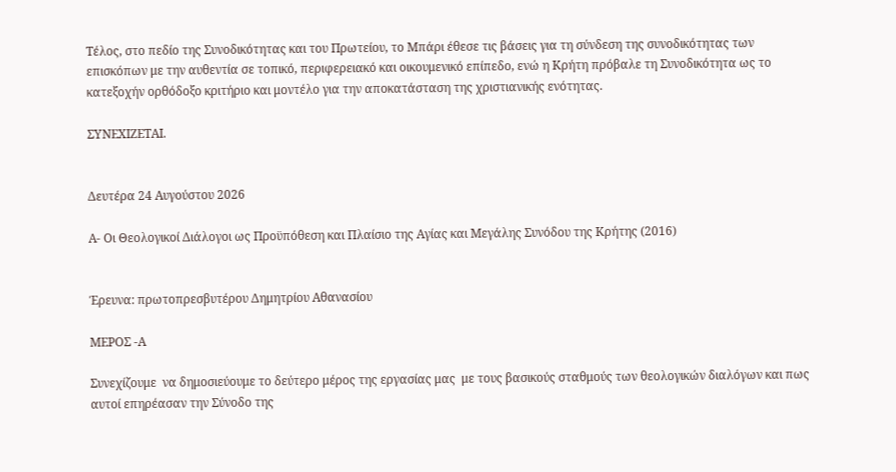Τέλος, στο πεδίο της Συνοδικότητας και του Πρωτείου, το Μπάρι έθεσε τις βάσεις για τη σύνδεση της συνοδικότητας των επισκόπων με την αυθεντία σε τοπικό, περιφερειακό και οικουμενικό επίπεδο, ενώ η Κρήτη πρόβαλε τη Συνοδικότητα ως το κατεξοχήν ορθόδοξο κριτήριο και μοντέλο για την αποκατάσταση της χριστιανικής ενότητας.

ΣΥΝΕΧΙΖΕΤΑΙ.


Δευτέρα 24 Αυγούστου 2026

Α- Οι Θεολογικοί Διάλογοι ως Προϋπόθεση και Πλαίσιο της Αγίας και Μεγάλης Συνόδου της Κρήτης (2016)


Έρευνα: πρωτοπρεσβυτέρου Δημητρίου Αθανασίου

ΜΕΡΟΣ -Α

Συνεχίζουμε  να δημοσιεύουμε το δεύτερο μέρος της εργασίας μας  με τους βασικούς σταθμούς των θεολογικών διαλόγων και πως αυτοί επηρέασαν την Σύνοδο της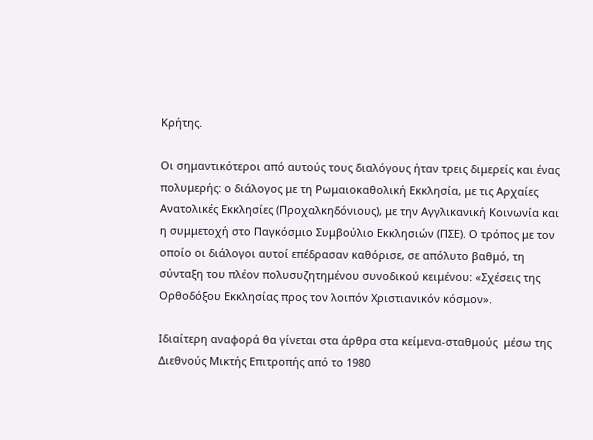Κρήτης.

Οι σημαντικότεροι από αυτούς τους διαλόγους ήταν τρεις διμερείς και ένας πολυμερής: ο διάλογος με τη Ρωμαιοκαθολική Εκκλησία, με τις Αρχαίες Ανατολικές Εκκλησίες (Προχαλκηδόνιους), με την Αγγλικανική Κοινωνία και η συμμετοχή στο Παγκόσμιο Συμβούλιο Εκκλησιών (ΠΣΕ). Ο τρόπος με τον οποίο οι διάλογοι αυτοί επέδρασαν καθόρισε, σε απόλυτο βαθμό, τη σύνταξη του πλέον πολυσυζητημένου συνοδικού κειμένου: «Σχέσεις της Ορθοδόξου Εκκλησίας προς τον λοιπόν Χριστιανικόν κόσμον».

Ιδιαίτερη αναφορά θα γίνεται στα άρθρα στα κείμενα-σταθμούς  μέσω της Διεθνούς Μικτής Επιτροπής από το 1980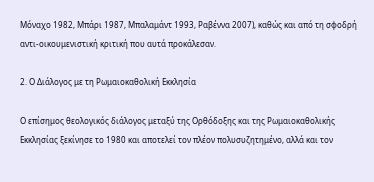Μόναχο 1982, Μπάρι 1987, Μπαλαμάντ 1993, Ραβέννα 2007), καθώς και από τη σφοδρή αντι-οικουμενιστική κριτική που αυτά προκάλεσαν.

2. Ο Διάλογος με τη Ρωμαιοκαθολική Εκκλησία

Ο επίσημος θεολογικός διάλογος μεταξύ της Ορθόδοξης και της Ρωμαιοκαθολικής Εκκλησίας ξεκίνησε το 1980 και αποτελεί τον πλέον πολυσυζητημένο, αλλά και τον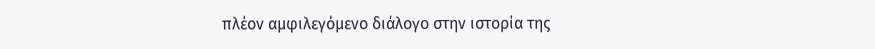πλέον αμφιλεγόμενο διάλογο στην ιστορία της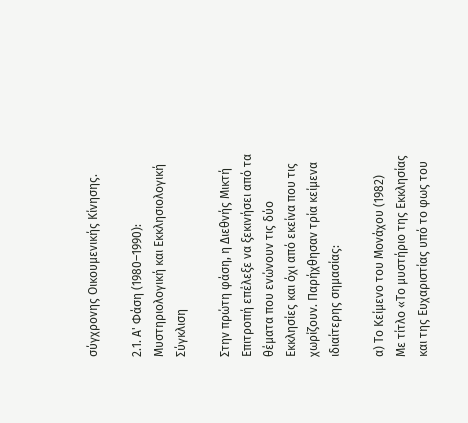σύγχρονης Οικουμενικής Κίνησης.

2.1. Α' Φάση (1980–1990): Μυστηριολογική και Εκκλησιολογική Σύγκλιση

Στην πρώτη φάση, η Διεθνής Μικτή Επιτροπή επέλεξε να ξεκινήσει από τα θέματα που ενώνουν τις δύο Εκκλησίες και όχι από εκείνα που τις χωρίζουν. Παρήχθησαν τρία κείμενα ιδιαίτερης σημασίας:

α) Το Κείμενο του Μονάχου (1982)
Με τίτλο «Το μυστήριο της Εκκλησίας και της Ευχαριστίας υπό το φως του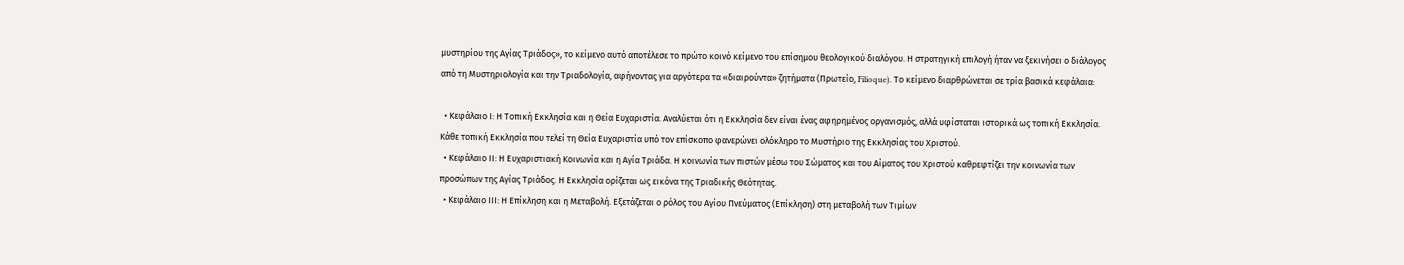μυστηρίου της Αγίας Τριάδος», το κείμενο αυτό αποτέλεσε το πρώτο κοινό κείμενο του επίσημου θεολογικού διαλόγου. Η στρατηγική επιλογή ήταν να ξεκινήσει ο διάλογος από τη Μυστηριολογία και την Τριαδολογία, αφήνοντας για αργότερα τα «διαιρούντα» ζητήματα (Πρωτείο, Filioque). Το κείμενο διαρθρώνεται σε τρία βασικά κεφάλαια:

  • Κεφάλαιο Ι: Η Τοπική Εκκλησία και η Θεία Ευχαριστία. Αναλύεται ότι η Εκκλησία δεν είναι ένας αφηρημένος οργανισμός, αλλά υφίσταται ιστορικά ως τοπική Εκκλησία. Κάθε τοπική Εκκλησία που τελεί τη Θεία Ευχαριστία υπό τον επίσκοπο φανερώνει ολόκληρο το Μυστήριο της Εκκλησίας του Χριστού.
  • Κεφάλαιο ΙΙ: Η Ευχαριστιακή Κοινωνία και η Αγία Τριάδα. Η κοινωνία των πιστών μέσω του Σώματος και του Αίματος του Χριστού καθρεφτίζει την κοινωνία των προσώπων της Αγίας Τριάδος. Η Εκκλησία ορίζεται ως εικόνα της Τριαδικής Θεότητας.
  • Κεφάλαιο ΙΙΙ: Η Επίκληση και η Μεταβολή. Εξετάζεται ο ρόλος του Αγίου Πνεύματος (Επίκληση) στη μεταβολή των Τιμίων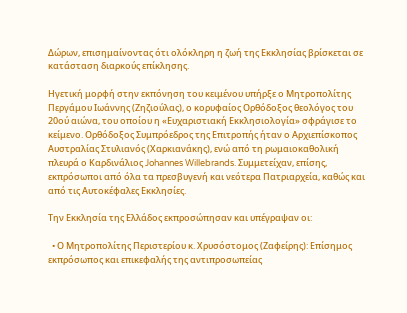Δώρων, επισημαίνοντας ότι ολόκληρη η ζωή της Εκκλησίας βρίσκεται σε κατάσταση διαρκούς επίκλησης.

Ηγετική μορφή στην εκπόνηση του κειμένου υπήρξε ο Μητροπολίτης Περγάμου Ιωάννης (Ζηζιούλας), ο κορυφαίος Ορθόδοξος θεολόγος του 20ού αιώνα, του οποίου η «Ευχαριστιακή Εκκλησιολογία» σφράγισε το κείμενο. Ορθόδοξος Συμπρόεδρος της Επιτροπής ήταν ο Αρχιεπίσκοπος Αυστραλίας Στυλιανός (Χαρκιανάκης), ενώ από τη ρωμαιοκαθολική πλευρά ο Καρδινάλιος Johannes Willebrands. Συμμετείχαν, επίσης, εκπρόσωποι από όλα τα πρεσβυγενή και νεότερα Πατριαρχεία, καθώς και από τις Αυτοκέφαλες Εκκλησίες.

Την Εκκλησία της Ελλάδος εκπροσώπησαν και υπέγραψαν οι:

  • Ο Μητροπολίτης Περιστερίου κ. Χρυσόστομος (Ζαφείρης): Επίσημος εκπρόσωπος και επικεφαλής της αντιπροσωπείας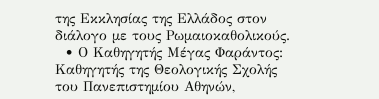της Εκκλησίας της Ελλάδος στον διάλογο με τους Ρωμαιοκαθολικούς.
  • Ο Καθηγητής Μέγας Φαράντος: Καθηγητής της Θεολογικής Σχολής του Πανεπιστημίου Αθηνών,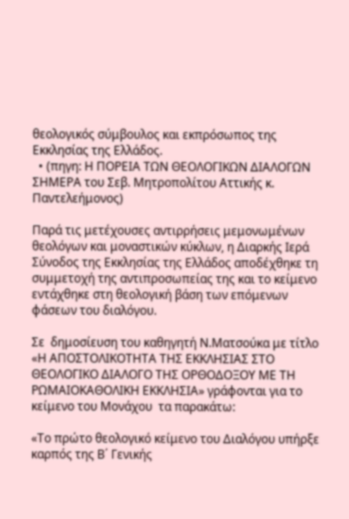θεολογικός σύμβουλος και εκπρόσωπος της Εκκλησίας της Ελλάδος.
  • (πηγη: Η ΠΟΡΕΙΑ ΤΩΝ ΘΕΟΛΟΓΙΚΩΝ ΔΙΑΛΟΓΩΝ ΣΗΜΕΡΑ του Σεβ. Μητροπολίτου Αττικής κ. Παντελεήμονος)

Παρά τις μετέχουσες αντιρρήσεις μεμονωμένων θεολόγων και μοναστικών κύκλων, η Διαρκής Ιερά Σύνοδος της Εκκλησίας της Ελλάδος αποδέχθηκε τη συμμετοχή της αντιπροσωπείας της και το κείμενο εντάχθηκε στη θεολογική βάση των επόμενων φάσεων του διαλόγου.

Σε  δημοσίευση του καθηγητή Ν.Ματσούκα με τίτλο «Η ΑΠΟΣΤΟΛΙΚΟΤΗΤΑ ΤΗΣ ΕΚΚΛΗΣΙΑΣ ΣΤΟ ΘΕΟΛΟΓΙΚΟ ΔΙΑΛΟΓΟ ΤΗΣ ΟΡΘΟΔΟΞΟΥ ΜΕ ΤΗ ΡΩΜΑΙΟΚΑΘΟΛΙΚΗ ΕΚΚΛΗΣΙΑ» γράφονται για το κείμενο του Μονάχου  τα παρακάτω:

«Το πρώτο θεολογικό κείμενο του Διαλόγου υπήρξε καρπός της Β΄ Γενικής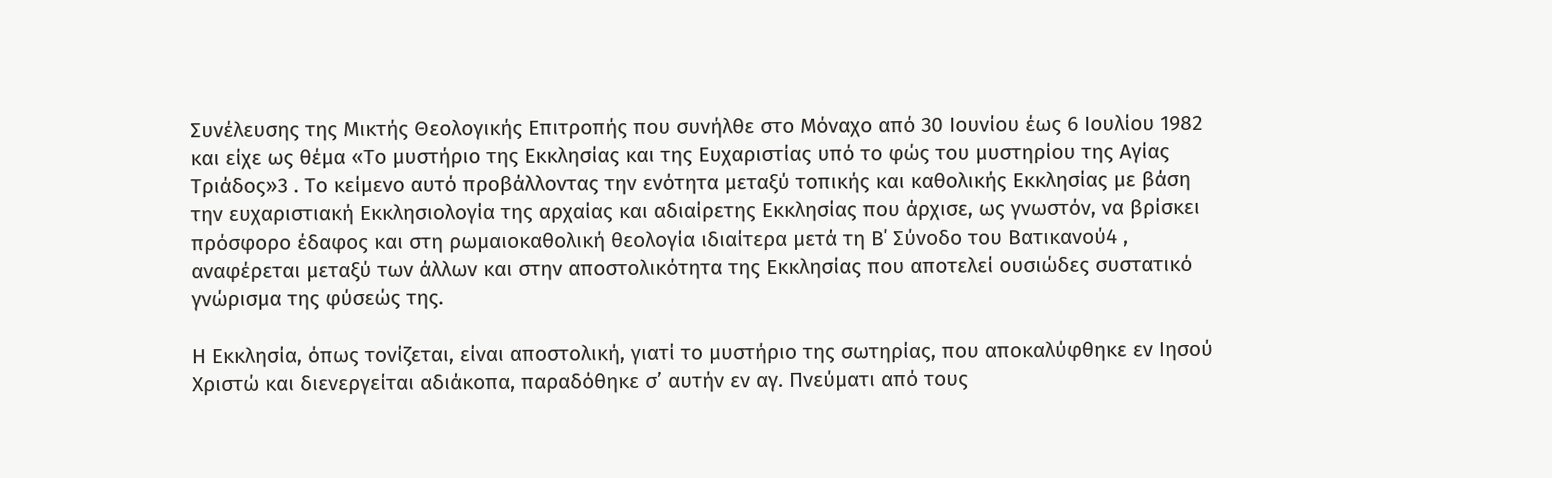Συνέλευσης της Μικτής Θεολογικής Επιτροπής που συνήλθε στο Μόναχο από 30 Ιουνίου έως 6 Ιουλίου 1982 και είχε ως θέμα «Το μυστήριο της Εκκλησίας και της Ευχαριστίας υπό το φώς του μυστηρίου της Αγίας Τριάδος»3 . Το κείμενο αυτό προβάλλοντας την ενότητα μεταξύ τοπικής και καθολικής Εκκλησίας με βάση την ευχαριστιακή Εκκλησιολογία της αρχαίας και αδιαίρετης Εκκλησίας που άρχισε, ως γνωστόν, να βρίσκει πρόσφορο έδαφος και στη ρωμαιοκαθολική θεολογία ιδιαίτερα μετά τη Β΄ Σύνοδο του Βατικανού4 , αναφέρεται μεταξύ των άλλων και στην αποστολικότητα της Εκκλησίας που αποτελεί ουσιώδες συστατικό γνώρισμα της φύσεώς της.

Η Εκκλησία, όπως τονίζεται, είναι αποστολική, γιατί το μυστήριο της σωτηρίας, που αποκαλύφθηκε εν Ιησού Χριστώ και διενεργείται αδιάκοπα, παραδόθηκε σ’ αυτήν εν αγ. Πνεύματι από τους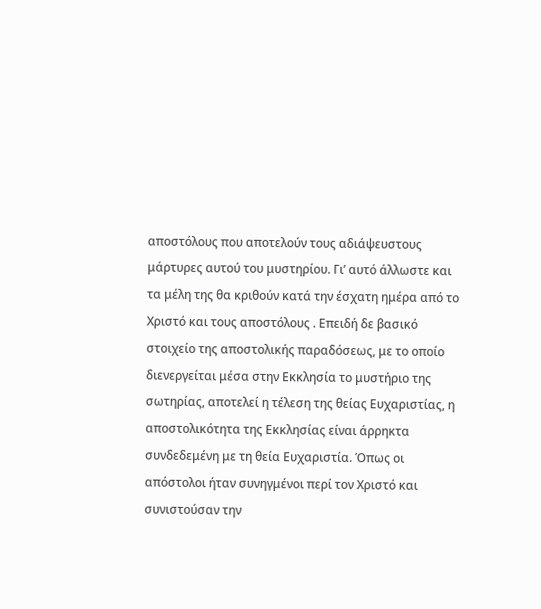αποστόλους που αποτελούν τους αδιάψευστους μάρτυρες αυτού του μυστηρίου. Γι’ αυτό άλλωστε και τα μέλη της θα κριθούν κατά την έσχατη ημέρα από το Χριστό και τους αποστόλους . Επειδή δε βασικό στοιχείο της αποστολικής παραδόσεως, με το οποίο διενεργείται μέσα στην Εκκλησία το μυστήριο της σωτηρίας, αποτελεί η τέλεση της θείας Ευχαριστίας, η αποστολικότητα της Εκκλησίας είναι άρρηκτα συνδεδεμένη με τη θεία Ευχαριστία. Όπως οι απόστολοι ήταν συνηγμένοι περί τον Χριστό και συνιστούσαν την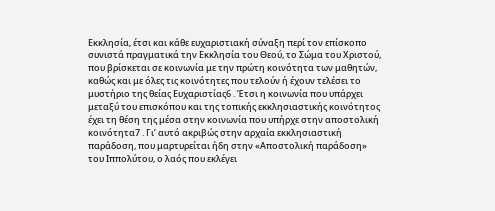Εκκλησία, έτσι και κάθε ευχαριστιακή σύναξη περί τον επίσκοπο συνιστά πραγματικά την Εκκλησία του Θεού, το Σώμα του Χριστού, που βρίσκεται σε κοινωνία με την πρώτη κοινότητα των μαθητών, καθώς και με όλες τις κοινότητες που τελούν ή έχουν τελέσει το μυστήριο της θείας Ευχαριστίας6 . Έτσι η κοινωνία που υπάρχει μεταξύ του επισκόπου και της τοπικής εκκλησιαστικής κοινότητος έχει τη θέση της μέσα στην κοινωνία που υπήρχε στην αποστολική κοινότητα7 . Γι’ αυτό ακριβώς στην αρχαία εκκλησιαστική παράδοση, που μαρτυρείται ήδη στην «Αποστολική παράδοση» του Ιππολύτου, ο λαός που εκλέγει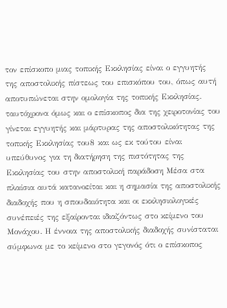τον επίσκοπο μιας τοπικής Εκκλησίας είναι ο εγγυητής της αποστολικής πίστεως του επισκόπου του, όπως αυτή αποτυπώνεται στην ομολογία της τοπικής Εκκλησίας. ταυτόχρονα όμως και ο επίσκοπος δια της χειροτονίας του γίνεται εγγυητής και μάρτυρας της αποστολικότητας της τοπικής Εκκλησίας του8 και ως εκ τούτου είναι υπεύθυνος για τη διατήρηση της πιστότητας της Εκκλησίας του στην αποστολική παράδοση Μέσα στα πλαίσια αυτά κατανοείται και η σημασία της αποστολικής διαδοχής που η σπουδαιότητα και οι εκκλησιολογικές συνέπειές της εξαίρονται ιδιαζόντως στο κείμενο του Μονάχου. Η έννοια της αποστολικής διαδοχής συνίσταται σύμφωνα με το κείμενο στο γεγονός ότι ο επίσκοπος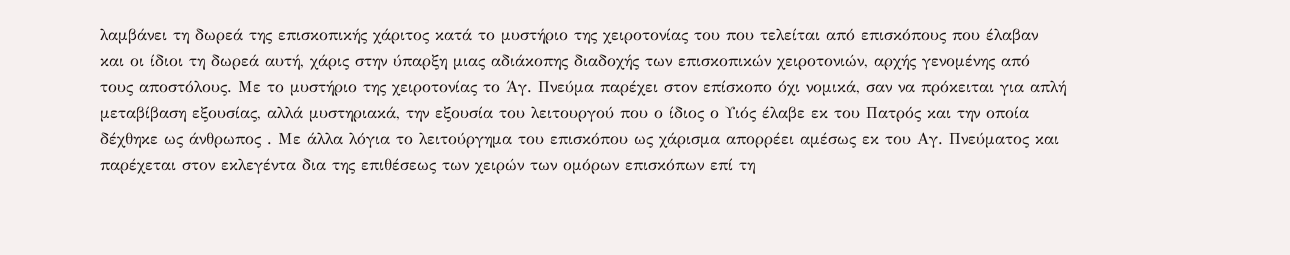λαμβάνει τη δωρεά της επισκοπικής χάριτος κατά το μυστήριο της χειροτονίας του που τελείται από επισκόπους που έλαβαν και οι ίδιοι τη δωρεά αυτή, χάρις στην ύπαρξη μιας αδιάκοπης διαδοχής των επισκοπικών χειροτονιών, αρχής γενομένης από τους αποστόλους. Με το μυστήριο της χειροτονίας το Άγ. Πνεύμα παρέχει στον επίσκοπο όχι νομικά, σαν να πρόκειται για απλή μεταβίβαση εξουσίας, αλλά μυστηριακά, την εξουσία του λειτουργού που ο ίδιος ο Υιός έλαβε εκ του Πατρός και την οποία δέχθηκε ως άνθρωπος . Με άλλα λόγια το λειτούργημα του επισκόπου ως χάρισμα απορρέει αμέσως εκ του Αγ. Πνεύματος και παρέχεται στον εκλεγέντα δια της επιθέσεως των χειρών των ομόρων επισκόπων επί τη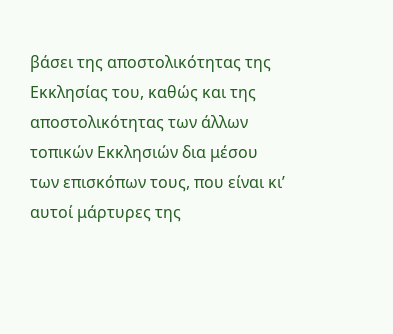βάσει της αποστολικότητας της Εκκλησίας του, καθώς και της αποστολικότητας των άλλων τοπικών Εκκλησιών δια μέσου των επισκόπων τους, που είναι κι’ αυτοί μάρτυρες της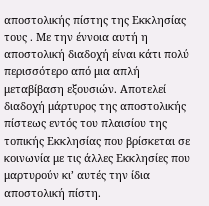αποστολικής πίστης της Εκκλησίας τους . Με την έννοια αυτή η αποστολική διαδοχή είναι κάτι πολύ περισσότερο από μια απλή μεταβίβαση εξουσιών. Αποτελεί διαδοχή μάρτυρος της αποστολικής πίστεως εντός του πλαισίου της τοπικής Εκκλησίας που βρίσκεται σε κοινωνία με τις άλλες Εκκλησίες που μαρτυρούν κι’ αυτές την ίδια αποστολική πίστη.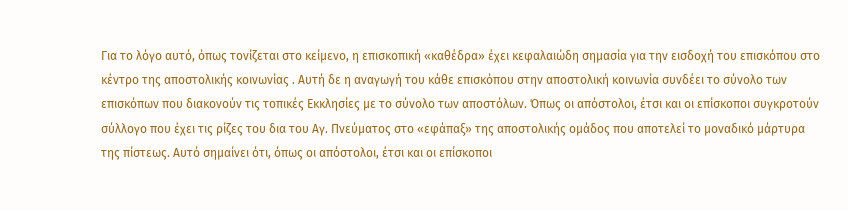Για το λόγο αυτό, όπως τονίζεται στο κείμενο, η επισκοπική «καθέδρα» έχει κεφαλαιώδη σημασία για την εισδοχή του επισκόπου στο κέντρο της αποστολικής κοινωνίας . Αυτή δε η αναγωγή του κάθε επισκόπου στην αποστολική κοινωνία συνδέει το σύνολο των επισκόπων που διακονούν τις τοπικές Εκκλησίες με το σύνολο των αποστόλων. Όπως οι απόστολοι, έτσι και οι επίσκοποι συγκροτούν σύλλογο που έχει τις ρίζες του δια του Αγ. Πνεύματος στο «εφάπαξ» της αποστολικής ομάδος που αποτελεί το μοναδικό μάρτυρα της πίστεως. Αυτό σημαίνει ότι, όπως οι απόστολοι, έτσι και οι επίσκοποι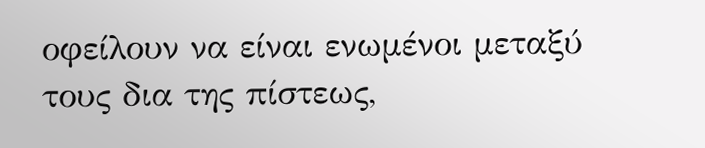οφείλουν να είναι ενωμένοι μεταξύ τους δια της πίστεως,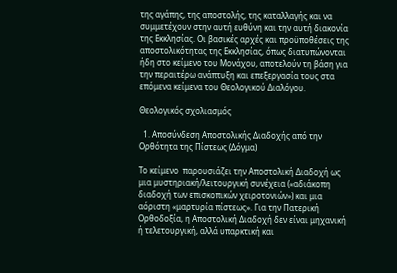της αγάπης, της αποστολής, της καταλλαγής και να συμμετέχουν στην αυτή ευθύνη και την αυτή διακονία της Εκκλησίας. Οι βασικές αρχές και προϋποθέσεις της αποστολικότητας της Εκκλησίας, όπως διατυπώνονται ήδη στο κείμενο του Μονάχου, αποτελούν τη βάση για την περαιτέρω ανάπτυξη και επεξεργασία τους στα επόμενα κείμενα του Θεολογικού Διαλόγου.

Θεολογικός σχολιασμός

  1. Αποσύνδεση Αποστολικής Διαδοχής από την Ορθότητα της Πίστεως (Δόγμα)

Το κείμενο  παρουσιάζει την Αποστολική Διαδοχή ως μια μυστηριακή/λειτουργική συνέχεια («αδιάκοπη διαδοχή των επισκοπικών χειροτονιών») και μια αόριστη «μαρτυρία πίστεως». Για την Πατερική Ορθοδοξία, η Αποστολική Διαδοχή δεν είναι μηχανική ή τελετουργική, αλλά υπαρκτική και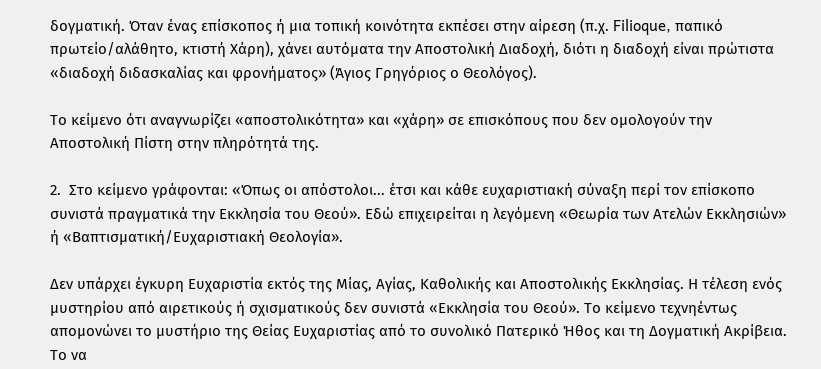δογματική. Όταν ένας επίσκοπος ή μια τοπική κοινότητα εκπέσει στην αίρεση (π.χ. Filioque, παπικό πρωτείο/αλάθητο, κτιστή Χάρη), χάνει αυτόματα την Αποστολική Διαδοχή, διότι η διαδοχή είναι πρώτιστα «διαδοχή διδασκαλίας και φρονήματος» (Άγιος Γρηγόριος ο Θεολόγος).

Το κείμενο ότι αναγνωρίζει «αποστολικότητα» και «χάρη» σε επισκόπους που δεν ομολογούν την Αποστολική Πίστη στην πληρότητά της.

2.  Στο κείμενο γράφονται: «Όπως οι απόστολοι... έτσι και κάθε ευχαριστιακή σύναξη περί τον επίσκοπο συνιστά πραγματικά την Εκκλησία του Θεού». Εδώ επιχειρείται η λεγόμενη «Θεωρία των Ατελών Εκκλησιών» ή «Βαπτισματική/Ευχαριστιακή Θεολογία».

Δεν υπάρχει έγκυρη Ευχαριστία εκτός της Μίας, Αγίας, Καθολικής και Αποστολικής Εκκλησίας. Η τέλεση ενός μυστηρίου από αιρετικούς ή σχισματικούς δεν συνιστά «Εκκλησία του Θεού». Το κείμενο τεχνηέντως απομονώνει το μυστήριο της Θείας Ευχαριστίας από το συνολικό Πατερικό Ήθος και τη Δογματική Ακρίβεια. Το να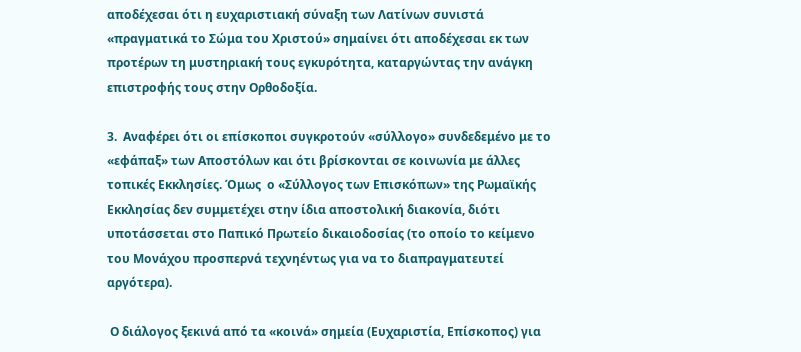αποδέχεσαι ότι η ευχαριστιακή σύναξη των Λατίνων συνιστά «πραγματικά το Σώμα του Χριστού» σημαίνει ότι αποδέχεσαι εκ των προτέρων τη μυστηριακή τους εγκυρότητα, καταργώντας την ανάγκη επιστροφής τους στην Ορθοδοξία.

3.  Αναφέρει ότι οι επίσκοποι συγκροτούν «σύλλογο» συνδεδεμένο με το «εφάπαξ» των Αποστόλων και ότι βρίσκονται σε κοινωνία με άλλες τοπικές Εκκλησίες. Όμως  ο «Σύλλογος των Επισκόπων» της Ρωμαϊκής Εκκλησίας δεν συμμετέχει στην ίδια αποστολική διακονία, διότι υποτάσσεται στο Παπικό Πρωτείο δικαιοδοσίας (το οποίο το κείμενο του Μονάχου προσπερνά τεχνηέντως για να το διαπραγματευτεί αργότερα).

 Ο διάλογος ξεκινά από τα «κοινά» σημεία (Ευχαριστία, Επίσκοπος) για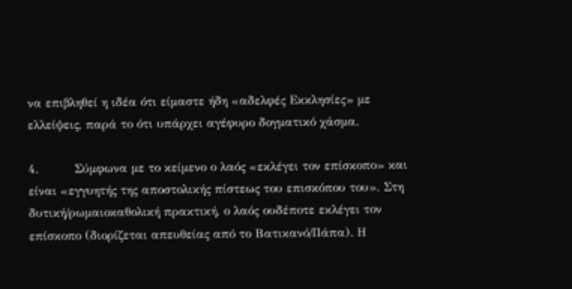να επιβληθεί η ιδέα ότι είμαστε ήδη «αδελφές Εκκλησίες» με ελλείψεις, παρά το ότι υπάρχει αγέφυρο δογματικό χάσμα.

4.         Σύμφωνα με το κείμενο ο λαός «εκλέγει τον επίσκοπο» και είναι «εγγυητής της αποστολικής πίστεως του επισκόπου του». Στη δυτική/ρωμαιοκαθολική πρακτική, ο λαός ουδέποτε εκλέγει τον επίσκοπο (διορίζεται απευθείας από το Βατικανό/Πάπα). Η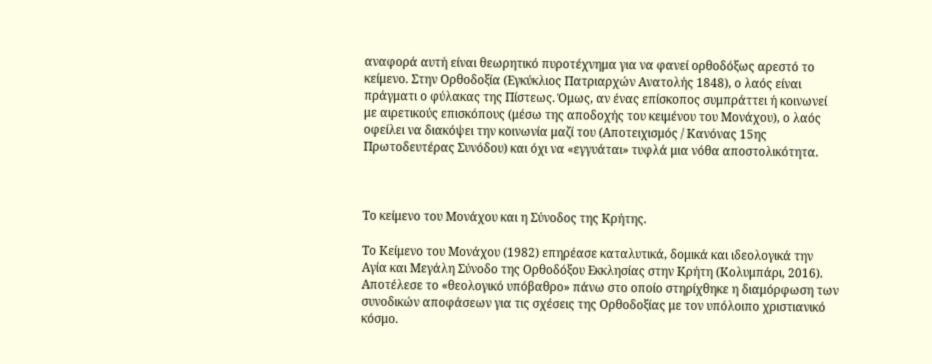αναφορά αυτή είναι θεωρητικό πυροτέχνημα για να φανεί ορθοδόξως αρεστό το κείμενο. Στην Ορθοδοξία (Εγκύκλιος Πατριαρχών Ανατολής 1848), ο λαός είναι πράγματι ο φύλακας της Πίστεως. Όμως, αν ένας επίσκοπος συμπράττει ή κοινωνεί με αιρετικούς επισκόπους (μέσω της αποδοχής του κειμένου του Μονάχου), ο λαός οφείλει να διακόψει την κοινωνία μαζί του (Αποτειχισμός / Κανόνας 15ης Πρωτοδευτέρας Συνόδου) και όχι να «εγγυάται» τυφλά μια νόθα αποστολικότητα.



Το κείμενο του Μονάχου και η Σύνοδος της Κρήτης.

Το Κείμενο του Μονάχου (1982) επηρέασε καταλυτικά, δομικά και ιδεολογικά την Αγία και Μεγάλη Σύνοδο της Ορθοδόξου Εκκλησίας στην Κρήτη (Κολυμπάρι, 2016). Αποτέλεσε το «θεολογικό υπόβαθρο» πάνω στο οποίο στηρίχθηκε η διαμόρφωση των συνοδικών αποφάσεων για τις σχέσεις της Ορθοδοξίας με τον υπόλοιπο χριστιανικό κόσμο.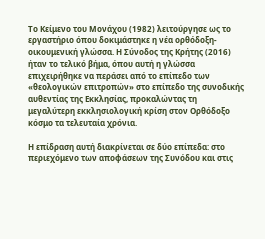Το Κείμενο του Μονάχου (1982) λειτούργησε ως το εργαστήριο όπου δοκιμάστηκε η νέα ορθόδοξη-οικουμενική γλώσσα. Η Σύνοδος της Κρήτης (2016) ήταν το τελικό βήμα, όπου αυτή η γλώσσα επιχειρήθηκε να περάσει από το επίπεδο των «θεολογικών επιτροπών» στο επίπεδο της συνοδικής αυθεντίας της Εκκλησίας, προκαλώντας τη μεγαλύτερη εκκλησιολογική κρίση στον Ορθόδοξο κόσμο τα τελευταία χρόνια.

Η επίδραση αυτή διακρίνεται σε δύο επίπεδα: στο περιεχόμενο των αποφάσεων της Συνόδου και στις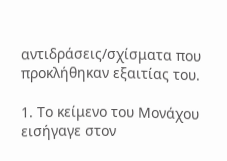αντιδράσεις/σχίσματα που προκλήθηκαν εξαιτίας του.

1. Το κείμενο του Μονάχου εισήγαγε στον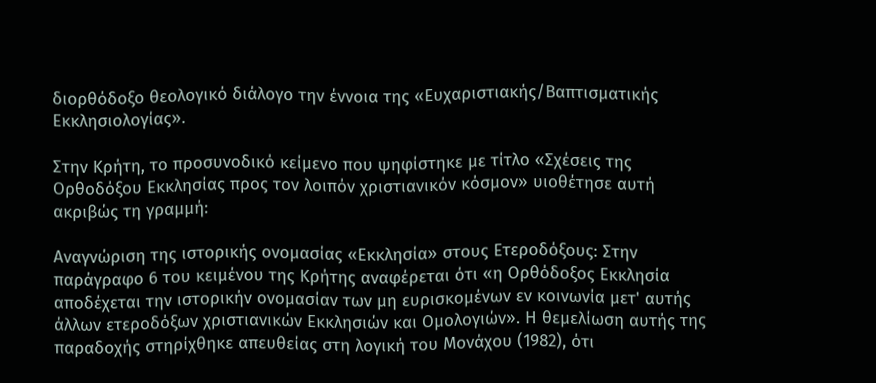διορθόδοξο θεολογικό διάλογο την έννοια της «Ευχαριστιακής/Βαπτισματικής Εκκλησιολογίας».

Στην Κρήτη, το προσυνοδικό κείμενο που ψηφίστηκε με τίτλο «Σχέσεις της Ορθοδόξου Εκκλησίας προς τον λοιπόν χριστιανικόν κόσμον» υιοθέτησε αυτή ακριβώς τη γραμμή:

Αναγνώριση της ιστορικής ονομασίας «Εκκλησία» στους Ετεροδόξους: Στην παράγραφο 6 του κειμένου της Κρήτης αναφέρεται ότι «η Ορθόδοξος Εκκλησία αποδέχεται την ιστορικήν ονομασίαν των μη ευρισκομένων εν κοινωνία μετ' αυτής άλλων ετεροδόξων χριστιανικών Εκκλησιών και Ομολογιών». Η θεμελίωση αυτής της παραδοχής στηρίχθηκε απευθείας στη λογική του Μονάχου (1982), ότι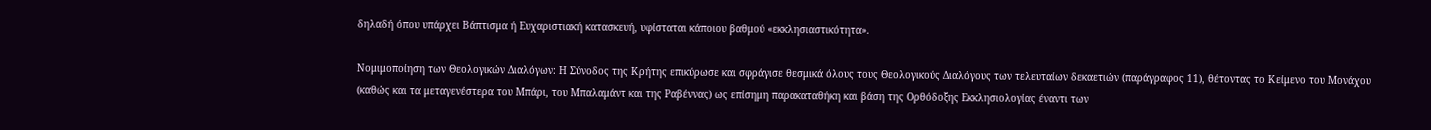δηλαδή όπου υπάρχει Βάπτισμα ή Ευχαριστιακή κατασκευή, υφίσταται κάποιου βαθμού «εκκλησιαστικότητα».

Νομιμοποίηση των Θεολογικών Διαλόγων: Η Σύνοδος της Κρήτης επικύρωσε και σφράγισε θεσμικά όλους τους Θεολογικούς Διαλόγους των τελευταίων δεκαετιών (παράγραφος 11), θέτοντας το Κείμενο του Μονάχου (καθώς και τα μεταγενέστερα του Μπάρι, του Μπαλαμάντ και της Ραβέννας) ως επίσημη παρακαταθήκη και βάση της Ορθόδοξης Εκκλησιολογίας έναντι των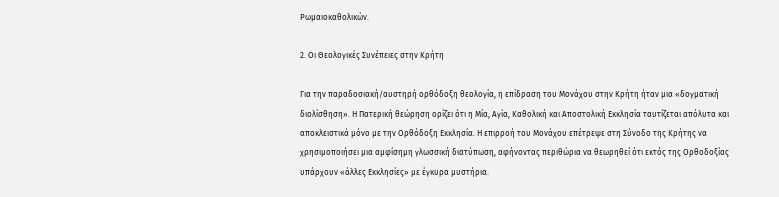Ρωμαιοκαθολικών.

2. Οι Θεολογικές Συνέπειες στην Κρήτη

Για την παραδοσιακή/αυστηρή ορθόδοξη θεολογία, η επίδραση του Μονάχου στην Κρήτη ήταν μια «δογματική διολίσθηση». Η Πατερική θεώρηση ορίζει ότι η Μία, Αγία, Καθολική και Αποστολική Εκκλησία ταυτίζεται απόλυτα και αποκλειστικά μόνο με την Ορθόδοξη Εκκλησία. Η επιρροή του Μονάχου επέτρεψε στη Σύνοδο της Κρήτης να χρησιμοποιήσει μια αμφίσημη γλωσσική διατύπωση, αφήνοντας περιθώρια να θεωρηθεί ότι εκτός της Ορθοδοξίας υπάρχουν «άλλες Εκκλησίες» με έγκυρα μυστήρια.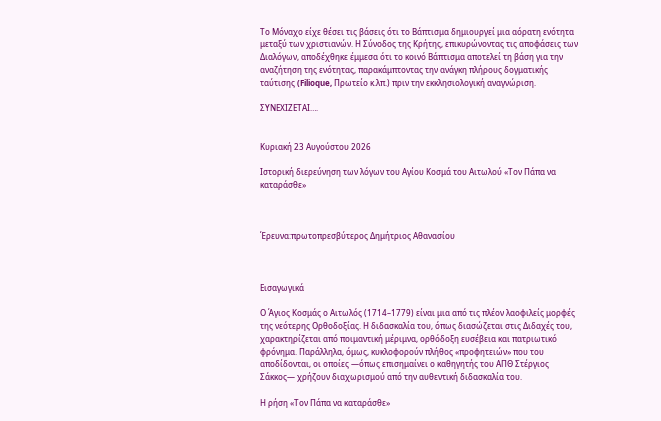Το Μόναχο είχε θέσει τις βάσεις ότι το Βάπτισμα δημιουργεί μια αόρατη ενότητα μεταξύ των χριστιανών. Η Σύνοδος της Κρήτης, επικυρώνοντας τις αποφάσεις των Διαλόγων, αποδέχθηκε έμμεσα ότι το κοινό Βάπτισμα αποτελεί τη βάση για την αναζήτηση της ενότητας, παρακάμπτοντας την ανάγκη πλήρους δογματικής ταύτισης (Filioque, Πρωτείο κ.λπ.) πριν την εκκλησιολογική αναγνώριση.

ΣΥΝΕΧΙΖΕΤΑΙ….


Κυριακή 23 Αυγούστου 2026

Ιστορική διερεύνηση των λόγων του Αγίου Κοσμά του Αιτωλού «Τον Πάπα να καταράσθε»



Έρευνα:πρωτοπρεσβύτερος Δημήτριος Αθανασίου



Εισαγωγικά

Ο Άγιος Κοσμάς ο Αιτωλός (1714–1779) είναι μια από τις πλέον λαοφιλείς μορφές της νεότερης Ορθοδοξίας. Η διδασκαλία του, όπως διασώζεται στις Διδαχές του, χαρακτηρίζεται από ποιμαντική μέριμνα, ορθόδοξη ευσέβεια και πατριωτικό φρόνημα. Παράλληλα, όμως, κυκλοφορούν πλήθος «προφητειών» που του αποδίδονται, οι οποίες —όπως επισημαίνει ο καθηγητής του ΑΠΘ Στέργιος Σάκκος— χρήζουν διαχωρισμού από την αυθεντική διδασκαλία του.

Η ρήση «Τον Πάπα να καταράσθε»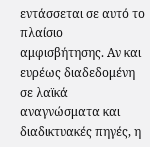εντάσσεται σε αυτό το πλαίσιο αμφισβήτησης. Αν και ευρέως διαδεδομένη σε λαϊκά αναγνώσματα και διαδικτυακές πηγές, η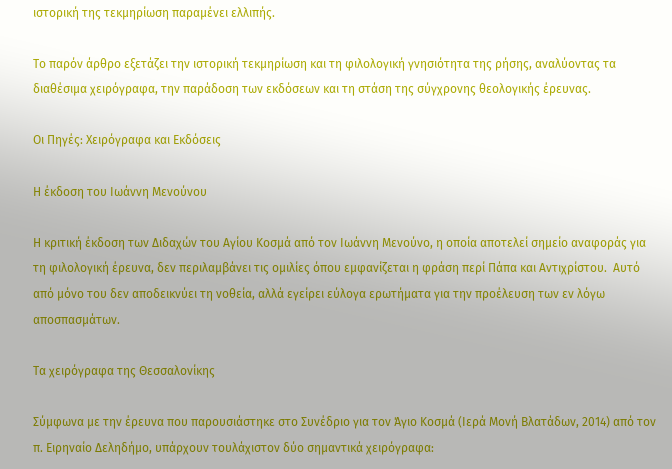ιστορική της τεκμηρίωση παραμένει ελλιπής.

Το παρόν άρθρο εξετάζει την ιστορική τεκμηρίωση και τη φιλολογική γνησιότητα της ρήσης, αναλύοντας τα διαθέσιμα χειρόγραφα, την παράδοση των εκδόσεων και τη στάση της σύγχρονης θεολογικής έρευνας.

Οι Πηγές: Χειρόγραφα και Εκδόσεις

Η έκδοση του Ιωάννη Μενούνου

Η κριτική έκδοση των Διδαχών του Αγίου Κοσμά από τον Ιωάννη Μενούνο, η οποία αποτελεί σημείο αναφοράς για τη φιλολογική έρευνα, δεν περιλαμβάνει τις ομιλίες όπου εμφανίζεται η φράση περί Πάπα και Αντιχρίστου.  Αυτό από μόνο του δεν αποδεικνύει τη νοθεία, αλλά εγείρει εύλογα ερωτήματα για την προέλευση των εν λόγω αποσπασμάτων.

Τα χειρόγραφα της Θεσσαλονίκης

Σύμφωνα με την έρευνα που παρουσιάστηκε στο Συνέδριο για τον Άγιο Κοσμά (Ιερά Μονή Βλατάδων, 2014) από τον π. Ειρηναίο Δεληδήμο, υπάρχουν τουλάχιστον δύο σημαντικά χειρόγραφα: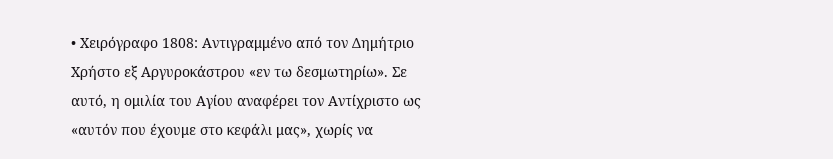• Χειρόγραφο 1808: Αντιγραμμένο από τον Δημήτριο Χρήστο εξ Αργυροκάστρου «εν τω δεσμωτηρίω». Σε αυτό, η ομιλία του Αγίου αναφέρει τον Αντίχριστο ως «αυτόν που έχουμε στο κεφάλι μας», χωρίς να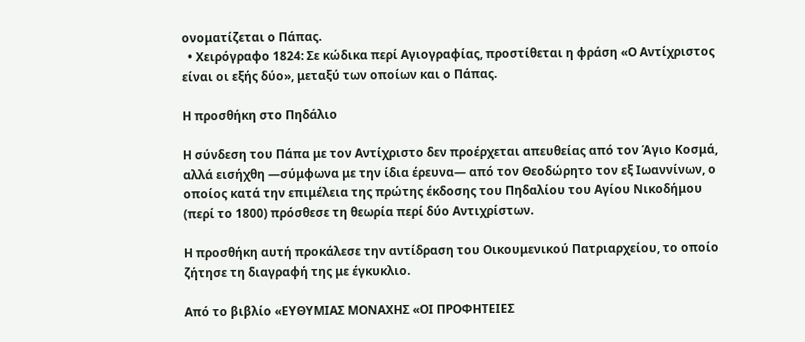ονοματίζεται ο Πάπας.
  • Χειρόγραφο 1824: Σε κώδικα περί Αγιογραφίας, προστίθεται η φράση «Ο Αντίχριστος είναι οι εξής δύο», μεταξύ των οποίων και ο Πάπας.

Η προσθήκη στο Πηδάλιο

Η σύνδεση του Πάπα με τον Αντίχριστο δεν προέρχεται απευθείας από τον Άγιο Κοσμά, αλλά εισήχθη —σύμφωνα με την ίδια έρευνα— από τον Θεοδώρητο τον εξ Ιωαννίνων, ο οποίος κατά την επιμέλεια της πρώτης έκδοσης του Πηδαλίου του Αγίου Νικοδήμου (περί το 1800) πρόσθεσε τη θεωρία περί δύο Αντιχρίστων.

Η προσθήκη αυτή προκάλεσε την αντίδραση του Οικουμενικού Πατριαρχείου, το οποίο ζήτησε τη διαγραφή της με έγκυκλιο.

Από το βιβλίο «ΕΥΘΥΜΙΑΣ ΜΟΝΑΧΗΣ «ΟΙ ΠΡΟΦΗΤΕΙΕΣ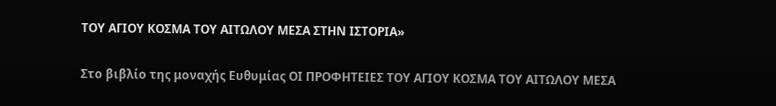ΤΟΥ ΑΓΙΟΥ ΚΟΣΜΑ ΤΟΥ ΑΙΤΩΛΟΥ ΜΕΣΑ ΣΤΗΝ ΙΣΤΟΡΙΑ»

Στο βιβλίο της μοναχής Ευθυμίας ΟΙ ΠΡΟΦΗΤΕΙΕΣ ΤΟΥ ΑΓΙΟΥ ΚΟΣΜΑ ΤΟΥ ΑΙΤΩΛΟΥ ΜΕΣΑ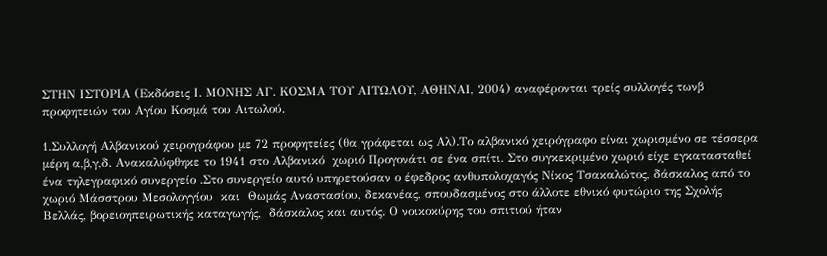ΣΤΗΝ ΙΣΤΟΡΙΑ (Εκδόσεις Ι. ΜΟΝΗΣ ΑΓ. ΚΟΣΜΑ ΤΟΥ ΑΙΤΩΛΟΥ, ΑΘΗΝΑΙ, 2004) αναφέρονται τρείς συλλογές τωνβ προφητειών του Αγίου Κοσμά του Αιτωλού.

1.Συλλογή Αλβανικού χειρογράφου με 72 προφητείες (θα γράφεται ως Αλ).Το αλβανικό χειρόγραφο είναι χωρισμένο σε τέσσερα μέρη α,β,γ,δ. Ανακαλύφθηκε το 1941 στο Αλβανικό  χωριό Προγονάτι σε ένα σπίτι. Στο συγκεκριμένο χωριό είχε εγκατασταθεί ένα τηλεγραφικό συνεργείο .Στο συνεργείο αυτό υπηρετούσαν ο έφεδρος ανθυπολοχαγός Νίκος Τσακαλώτος, δάσκαλος από το χωριό Μάσστρου Μεσολογγίου  και  Θωμάς Αναστασίου, δεκανέας, σπουδασμένος στο άλλοτε εθνικό φυτώριο της Σχολής Βελλάς, βορειοηπειρωτικής καταγωγής,  δάσκαλος και αυτός. Ο νοικοκύρης του σπιτιού ήταν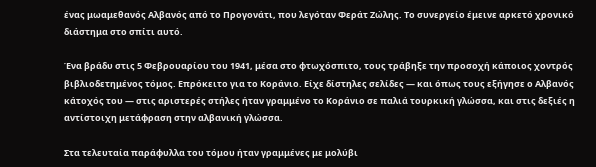ένας μωαμεθανός Αλβανός από το Προγονάτι, που λεγόταν Φεράτ Ζώλης. Το συνεργείο έμεινε αρκετό χρονικό διάστημα στο σπίτι αυτό.

Ένα βράδυ στις 5 Φεβρουαρίου του 1941, μέσα στο φτωχόσπιτο, τους τράβηξε την προσοχή κάποιος χοντρός βιβλιοδετημένος τόμος. Επρόκειτο για το Κοράνιο. Είχε δίστηλες σελίδες — και όπως τους εξήγησε ο Αλβανός κάτοχός του — στις αριστερές στήλες ήταν γραμμένο το Κοράνιο σε παλιά τουρκική γλώσσα, και στις δεξιές η αντίστοιχη μετάφραση στην αλβανική γλώσσα.

Στα τελευταία παράφυλλα του τόμου ήταν γραμμένες με μολύβι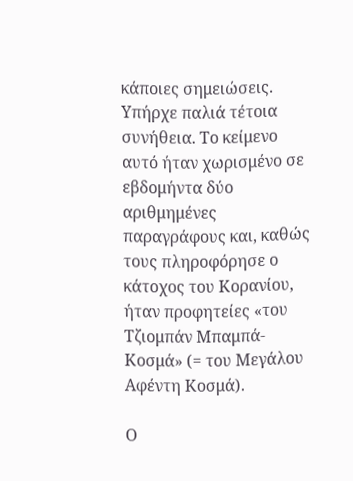κάποιες σημειώσεις. Υπήρχε παλιά τέτοια συνήθεια. Το κείμενο αυτό ήταν χωρισμένο σε εβδομήντα δύο αριθμημένες παραγράφους και, καθώς τους πληροφόρησε ο κάτοχος του Κορανίου, ήταν προφητείες «του Τζιομπάν Μπαμπά-Κοσμά» (= του Μεγάλου Αφέντη Κοσμά).

Ο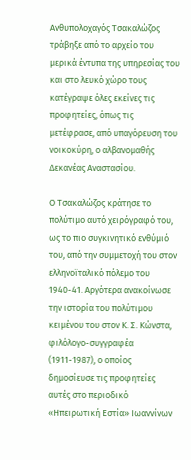Ανθυπολοχαγός Τσακαλώζος τράβηξε από το αρχείο του μερικά έντυπα της υπηρεσίας του και στο λευκό χώρο τους κατέγραψε όλες εκείνες τις προφητείες, όπως τις μετέφρασε, από υπαγόρευση του νοικοκύρη, ο αλβανομαθής Δεκανέας Αναστασίου.

Ο Τσακαλώζος κράτησε το πολύτιμο αυτό χειρόγραφό του, ως το πιο συγκινητικό ενθύμιό του, από την συμμετοχή του στον ελληνοϊταλικό πόλεμο του 1940-41. Αργότερα ανακοίνωσε την ιστορία του πολύτιμου κειμένου του στον Κ. Σ. Κώνστα, φιλόλογο-συγγραφέα (1911-1987), ο οποίος δημοσίευσε τις προφητείες αυτές στο περιοδικό «Ηπειρωτική Εστία» Ιωαννίνων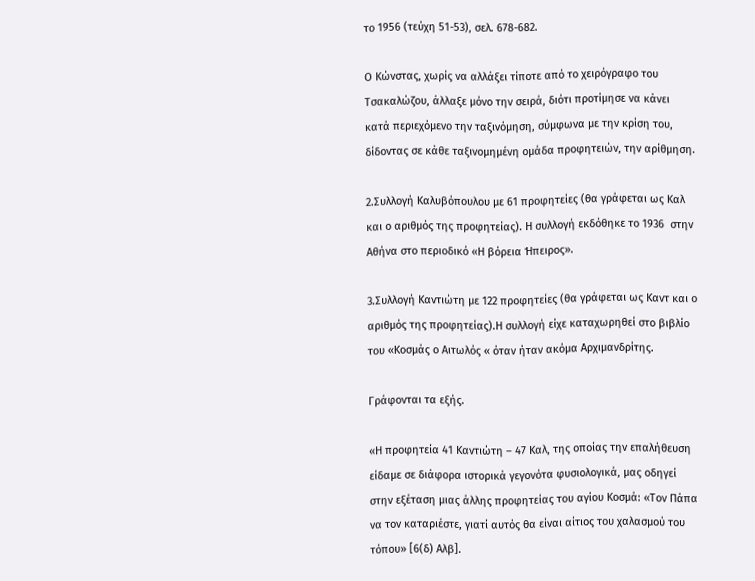το 1956 (τεύχη 51-53), σελ. 678-682.

Ο Κώνστας, χωρίς να αλλάξει τίποτε από το χειρόγραφο του Τσακαλώζου, άλλαξε μόνο την σειρά, διότι προτίμησε να κάνει κατά περιεχόμενο την ταξινόμηση, σύμφωνα με την κρίση του, δίδοντας σε κάθε ταξινομημένη ομάδα προφητειών, την αρίθμηση.

2.Συλλογή Καλυβόπουλου με 61 προφητείες (θα γράφεται ως Καλ και ο αριθμός της προφητείας). Η συλλογή εκδόθηκε το 1936  στην Αθήνα στο περιοδικό «Η βόρεια Ήπειρος».

3.Συλλογή Καντιώτη με 122 προφητείες (θα γράφεται ως Καντ και ο αριθμός της προφητείας).Η συλλογή είχε καταχωρηθεί στο βιβλίο του «Κοσμάς ο Αιτωλός « όταν ήταν ακόμα Αρχιμανδρίτης.

Γράφονται τα εξής.

«Η προφητεία 41 Καντιώτη – 47 Καλ, της οποίας την επαλήθευση είδαμε σε διάφορα ιστορικά γεγονότα φυσιολογικά, μας οδηγεί στην εξέταση μιας άλλης προφητείας του αγίου Κοσμά: «Τον Πάπα να τον καταριέστε, γιατί αυτός θα είναι αίτιος του χαλασμού του τόπου» [6(δ) Αλβ].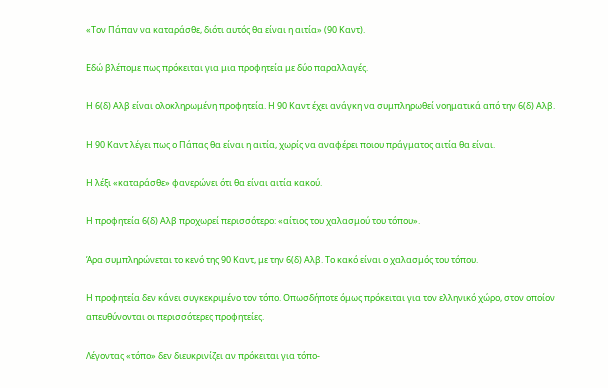«Τον Πάπαν να καταράσθε, διότι αυτός θα είναι η αιτία» (90 Καντ).

Εδώ βλέπομε πως πρόκειται για μια προφητεία με δύο παραλλαγές.

Η 6(δ) Αλβ είναι ολοκληρωμένη προφητεία. Η 90 Καντ έχει ανάγκη να συμπληρωθεί νοηματικά από την 6(δ) Αλβ.

Η 90 Καντ λέγει πως ο Πάπας θα είναι η αιτία, χωρίς να αναφέρει ποιου πράγματος αιτία θα είναι.

Η λέξι «καταράσθε» φανερώνει ότι θα είναι αιτία κακού.

Η προφητεία 6(δ) Αλβ προχωρεί περισσότερο: «αίτιος του χαλασμού του τόπου».

Άρα συμπληρώνεται το κενό της 90 Καντ, με την 6(δ) Αλβ. Το κακό είναι ο χαλασμός του τόπου.

Η προφητεία δεν κάνει συγκεκριμένο τον τόπο. Οπωσδήποτε όμως πρόκειται για τον ελληνικό χώρο, στον οποίον απευθύνονται οι περισσότερες προφητείες.

Λέγοντας «τόπο» δεν διευκρινίζει αν πρόκειται για τόπο-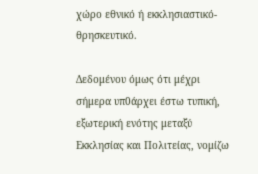χώρο εθνικό ή εκκλησιαστικό-θρησκευτικό.

Δεδομένου όμως ότι μέχρι σήμερα υπ0άρχει έστω τυπική, εξωτερική ενότης μεταξύ Εκκλησίας και Πολιτείας, νομίζω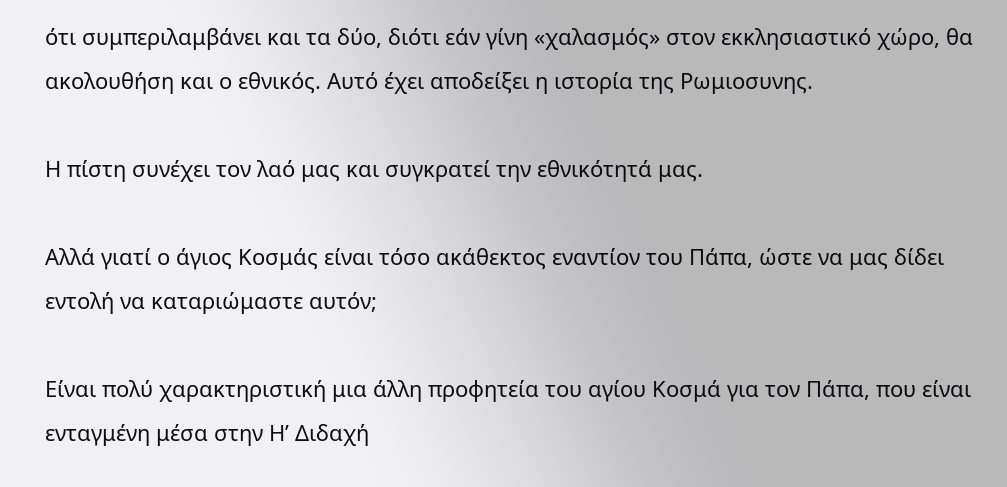ότι συμπεριλαμβάνει και τα δύο, διότι εάν γίνη «χαλασμός» στον εκκλησιαστικό χώρο, θα ακολουθήση και ο εθνικός. Αυτό έχει αποδείξει η ιστορία της Ρωμιοσυνης.

Η πίστη συνέχει τον λαό μας και συγκρατεί την εθνικότητά μας.

Αλλά γιατί ο άγιος Κοσμάς είναι τόσο ακάθεκτος εναντίον του Πάπα, ώστε να μας δίδει εντολή να καταριώμαστε αυτόν;

Είναι πολύ χαρακτηριστική μια άλλη προφητεία του αγίου Κοσμά για τον Πάπα, που είναι ενταγμένη μέσα στην Η’ Διδαχή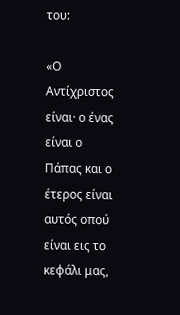του:

«Ο Αντίχριστος είναι· ο ένας είναι ο Πάπας και ο έτερος είναι αυτός οπού είναι εις το κεφάλι μας,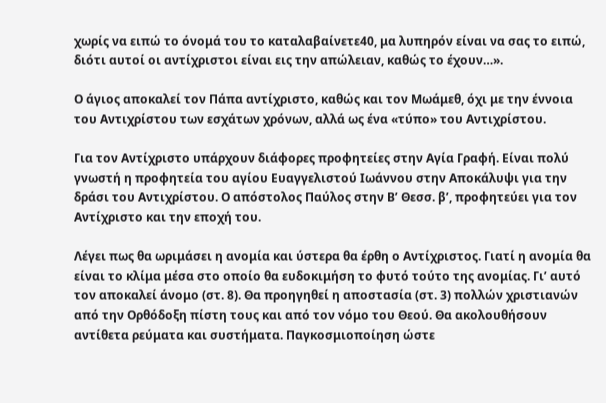χωρίς να ειπώ το όνομά του το καταλαβαίνετε40, μα λυπηρόν είναι να σας το ειπώ, διότι αυτοί οι αντίχριστοι είναι εις την απώλειαν, καθώς το έχουν…».

Ο άγιος αποκαλεί τον Πάπα αντίχριστο, καθώς και τον Μωάμεθ, όχι με την έννοια του Αντιχρίστου των εσχάτων χρόνων, αλλά ως ένα «τύπο» του Αντιχρίστου.

Για τον Αντίχριστο υπάρχουν διάφορες προφητείες στην Αγία Γραφή. Είναι πολύ γνωστή η προφητεία του αγίου Ευαγγελιστού Ιωάννου στην Αποκάλυψι για την δράσι του Αντιχρίστου. Ο απόστολος Παύλος στην Β’ Θεσσ. β’, προφητεύει για τον Αντίχριστο και την εποχή του.

Λέγει πως θα ωριμάσει η ανομία και ύστερα θα έρθη ο Αντίχριστος. Γιατί η ανομία θα είναι το κλίμα μέσα στο οποίο θα ευδοκιμήση το φυτό τούτο της ανομίας. Γι’ αυτό τον αποκαλεί άνομο (στ. 8). Θα προηγηθεί η αποστασία (στ. 3) πολλών χριστιανών από την Ορθόδοξη πίστη τους και από τον νόμο του Θεού. Θα ακολουθήσουν αντίθετα ρεύματα και συστήματα. Παγκοσμιοποίηση ώστε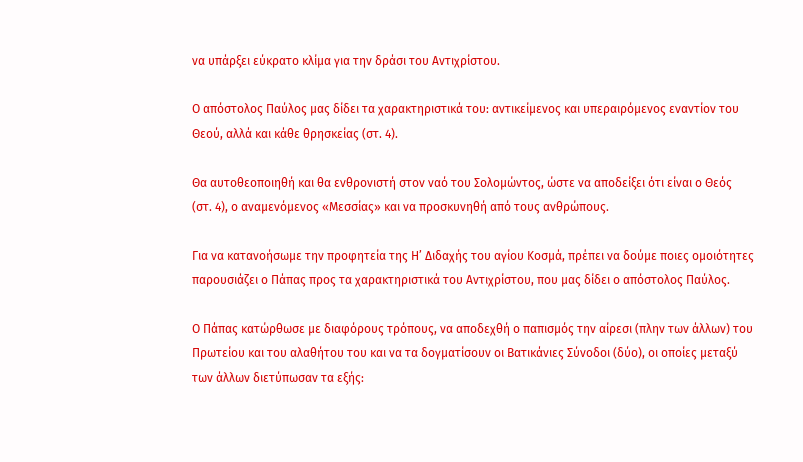να υπάρξει εύκρατο κλίμα για την δράσι του Αντιχρίστου.

Ο απόστολος Παύλος μας δίδει τα χαρακτηριστικά του: αντικείμενος και υπεραιρόμενος εναντίον του Θεού, αλλά και κάθε θρησκείας (στ. 4).

Θα αυτοθεοποιηθή και θα ενθρονιστή στον ναό του Σολομώντος, ώστε να αποδείξει ότι είναι ο Θεός (στ. 4), ο αναμενόμενος «Μεσσίας» και να προσκυνηθή από τους ανθρώπους.

Για να κατανοήσωμε την προφητεία της Η’ Διδαχής του αγίου Κοσμά, πρέπει να δούμε ποιες ομοιότητες παρουσιάζει ο Πάπας προς τα χαρακτηριστικά του Αντιχρίστου, που μας δίδει ο απόστολος Παύλος.

Ο Πάπας κατώρθωσε με διαφόρους τρόπους, να αποδεχθή ο παπισμός την αίρεσι (πλην των άλλων) του Πρωτείου και του αλαθήτου του και να τα δογματίσουν οι Βατικάνιες Σύνοδοι (δύο), οι οποίες μεταξύ των άλλων διετύπωσαν τα εξής: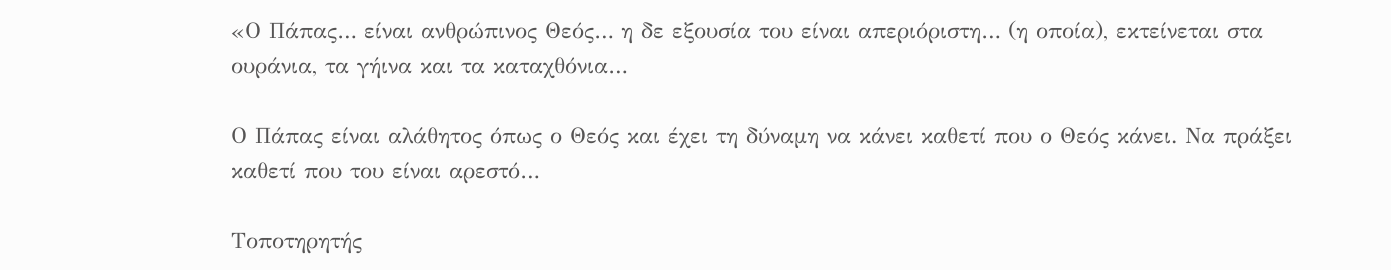«Ο Πάπας… είναι ανθρώπινος Θεός… η δε εξουσία του είναι απεριόριστη… (η οποία), εκτείνεται στα ουράνια, τα γήινα και τα καταχθόνια…

Ο Πάπας είναι αλάθητος όπως ο Θεός και έχει τη δύναμη να κάνει καθετί που ο Θεός κάνει. Να πράξει καθετί που του είναι αρεστό…

Τοποτηρητής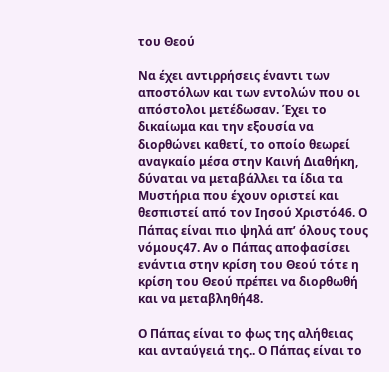του Θεού

Να έχει αντιρρήσεις έναντι των αποστόλων και των εντολών που οι απόστολοι μετέδωσαν. Έχει το δικαίωμα και την εξουσία να διορθώνει καθετί, το οποίο θεωρεί αναγκαίο μέσα στην Καινή Διαθήκη, δύναται να μεταβάλλει τα ίδια τα Μυστήρια που έχουν οριστεί και θεσπιστεί από τον Ιησού Χριστό46. Ο Πάπας είναι πιο ψηλά απ’ όλους τους νόμους47. Αν ο Πάπας αποφασίσει ενάντια στην κρίση του Θεού τότε η κρίση του Θεού πρέπει να διορθωθή και να μεταβληθή48.

Ο Πάπας είναι το φως της αλήθειας και ανταύγειά της.. Ο Πάπας είναι το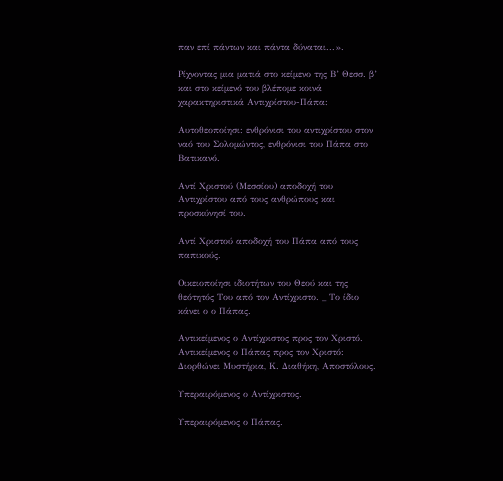παν επί πάντων και πάντα δύναται...».

Ρίχνοντας μια ματιά στο κείμενο της Β’ Θεσσ. β’ και στο κείμενό του βλέπομε κοινά χαρακτηριστικά Αντιχρίστου-Πάπα:

Αυτοθεοποίησι: ενθρόνισι του αντιχρίστου στον ναό του Σολομώντος, ενθρόνισι του Πάπα στο Βατικανό.

Αντί Χριστού (Μεσσίου) αποδοχή του Αντιχρίστου από τους ανθρώπους και προσκύνησί του.

Αντί Χριστού αποδοχή του Πάπα από τους παπικούς.

Οικειοποίησι ιδιοτήτων του Θεού και της θεότητός Του από τον Αντίχριστο. _ Το ίδιο κάνει ο ο Πάπας.

Αντικείμενος ο Αντίχριστος προς τον Χριστό. Αντικείμενος ο Πάπας προς τον Χριστό: Διορθώνει Μυστήρια, Κ. Διαθήκη, Αποστόλους.

Υπεραιρόμενος ο Αντίχριστος.

Υπεραιρόμενος ο Πάπας.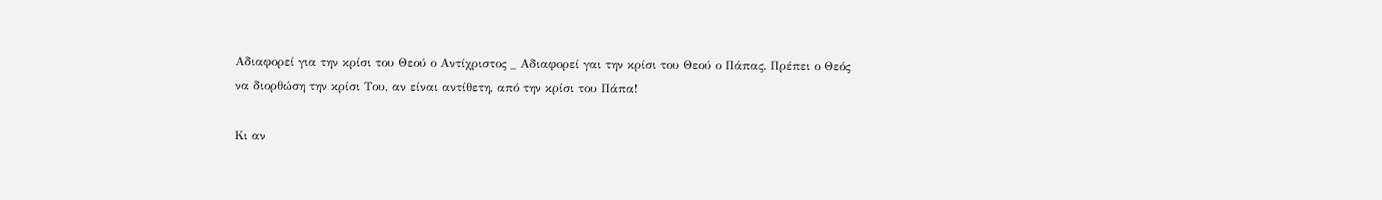Αδιαφορεί για την κρίσι του Θεού ο Αντίχριστος _ Αδιαφορεί γαι την κρίσι του Θεού ο Πάπας. Πρέπει ο Θεός να διορθώση την κρίσι Του, αν είναι αντίθετη, από την κρίσι του Πάπα!

Κι αν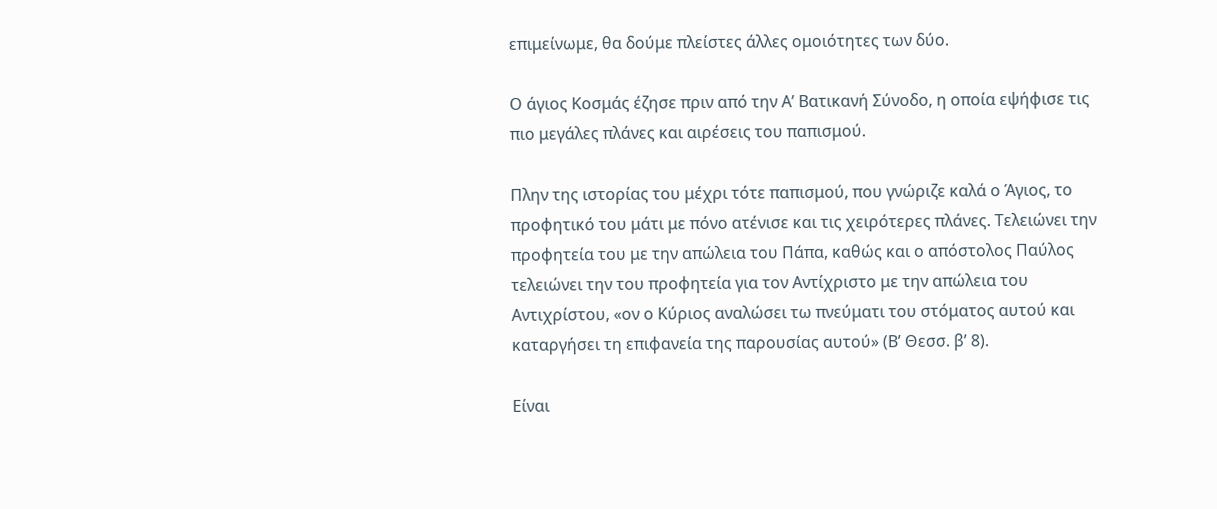επιμείνωμε, θα δούμε πλείστες άλλες ομοιότητες των δύο.

Ο άγιος Κοσμάς έζησε πριν από την Α’ Βατικανή Σύνοδο, η οποία εψήφισε τις πιο μεγάλες πλάνες και αιρέσεις του παπισμού.

Πλην της ιστορίας του μέχρι τότε παπισμού, που γνώριζε καλά ο Άγιος, το προφητικό του μάτι με πόνο ατένισε και τις χειρότερες πλάνες. Τελειώνει την προφητεία του με την απώλεια του Πάπα, καθώς και ο απόστολος Παύλος τελειώνει την του προφητεία για τον Αντίχριστο με την απώλεια του Αντιχρίστου, «ον ο Κύριος αναλώσει τω πνεύματι του στόματος αυτού και καταργήσει τη επιφανεία της παρουσίας αυτού» (Β’ Θεσσ. β’ 8).

Είναι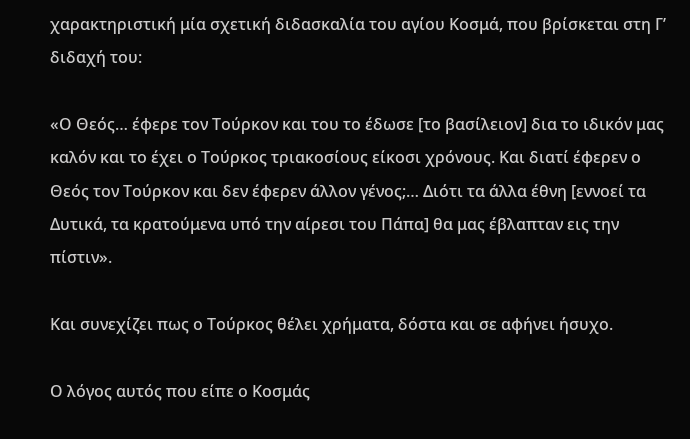χαρακτηριστική μία σχετική διδασκαλία του αγίου Κοσμά, που βρίσκεται στη Γ’ διδαχή του:

«Ο Θεός… έφερε τον Τούρκον και του το έδωσε [το βασίλειον] δια το ιδικόν μας καλόν και το έχει ο Τούρκος τριακοσίους είκοσι χρόνους. Και διατί έφερεν ο Θεός τον Τούρκον και δεν έφερεν άλλον γένος;… Διότι τα άλλα έθνη [εννοεί τα Δυτικά, τα κρατούμενα υπό την αίρεσι του Πάπα] θα μας έβλαπταν εις την πίστιν».

Και συνεχίζει πως ο Τούρκος θέλει χρήματα, δόστα και σε αφήνει ήσυχο.

Ο λόγος αυτός που είπε ο Κοσμάς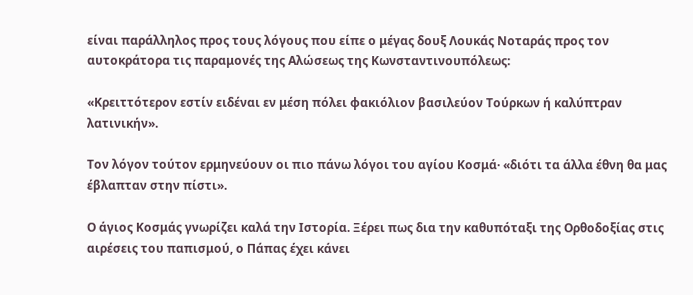είναι παράλληλος προς τους λόγους που είπε ο μέγας δουξ Λουκάς Νοταράς προς τον αυτοκράτορα τις παραμονές της Αλώσεως της Κωνσταντινουπόλεως:

«Κρειττότερον εστίν ειδέναι εν μέση πόλει φακιόλιον βασιλεύον Τούρκων ή καλύπτραν λατινικήν».

Τον λόγον τούτον ερμηνεύουν οι πιο πάνω λόγοι του αγίου Κοσμά· «διότι τα άλλα έθνη θα μας έβλαπταν στην πίστι».

Ο άγιος Κοσμάς γνωρίζει καλά την Ιστορία. Ξέρει πως δια την καθυπόταξι της Ορθοδοξίας στις αιρέσεις του παπισμού, ο Πάπας έχει κάνει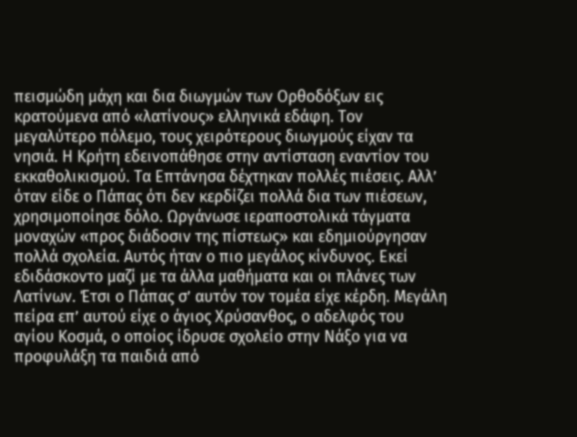πεισμώδη μάχη και δια διωγμών των Ορθοδόξων εις κρατούμενα από «λατίνους» ελληνικά εδάφη. Τον μεγαλύτερο πόλεμο, τους χειρότερους διωγμούς είχαν τα νησιά. Η Κρήτη εδεινοπάθησε στην αντίσταση εναντίον του εκκαθολικισμού. Τα Επτάνησα δέχτηκαν πολλές πιέσεις. Αλλ’ όταν είδε ο Πάπας ότι δεν κερδίζει πολλά δια των πιέσεων, χρησιμοποίησε δόλο. Ωργάνωσε ιεραποστολικά τάγματα μοναχών «προς διάδοσιν της πίστεως» και εδημιούργησαν πολλά σχολεία. Αυτός ήταν ο πιο μεγάλος κίνδυνος. Εκεί εδιδάσκοντο μαζί με τα άλλα μαθήματα και οι πλάνες των Λατίνων. Έτσι ο Πάπας σ’ αυτόν τον τομέα είχε κέρδη. Μεγάλη πείρα επ’ αυτού είχε ο άγιος Χρύσανθος, ο αδελφός του αγίου Κοσμά, ο οποίος ίδρυσε σχολείο στην Νάξο για να προφυλάξη τα παιδιά από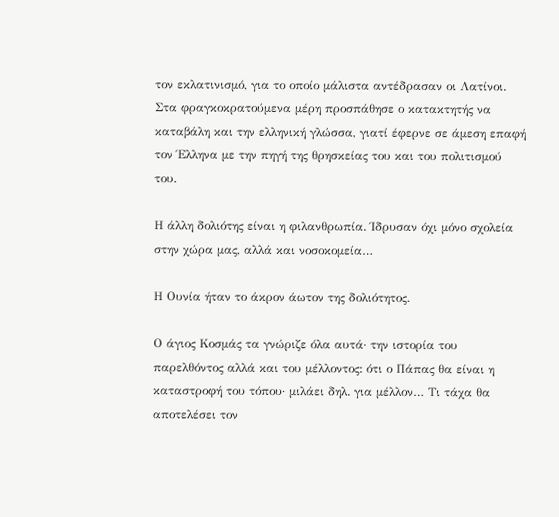τον εκλατινισμό, για το οποίο μάλιστα αντέδρασαν οι Λατίνοι. Στα φραγκοκρατούμενα μέρη προσπάθησε ο κατακτητής να καταβάλη και την ελληνική γλώσσα, γιατί έφερνε σε άμεση επαφή τον Έλληνα με την πηγή της θρησκείας του και του πολιτισμού του.

Η άλλη δολιότης είναι η φιλανθρωπία. Ίδρυσαν όχι μόνο σχολεία στην χώρα μας, αλλά και νοσοκομεία…

Η Ουνία ήταν το άκρον άωτον της δολιότητος.

Ο άγιος Κοσμάς τα γνώριζε όλα αυτά· την ιστορία του παρελθόντος αλλά και του μέλλοντος: ότι ο Πάπας θα είναι η καταστροφή του τόπου· μιλάει δηλ. για μέλλον… Τι τάχα θα αποτελέσει τον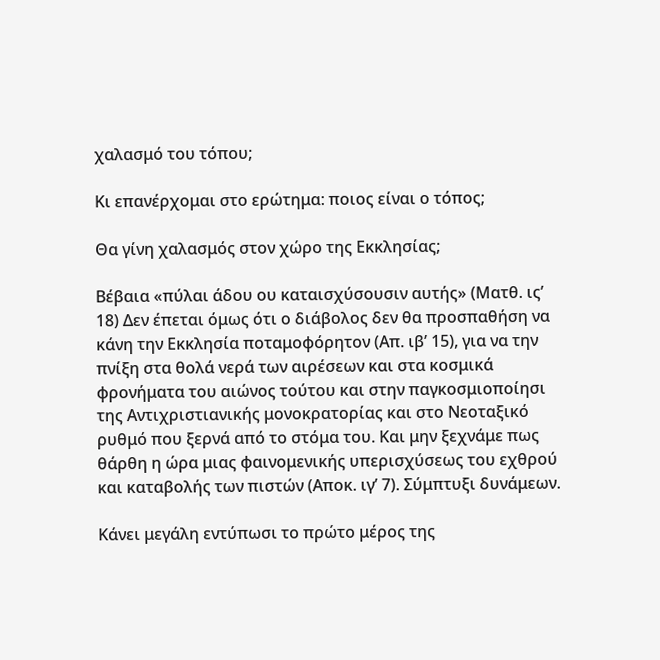χαλασμό του τόπου;

Κι επανέρχομαι στο ερώτημα: ποιος είναι ο τόπος;

Θα γίνη χαλασμός στον χώρο της Εκκλησίας;

Βέβαια «πύλαι άδου ου καταισχύσουσιν αυτής» (Ματθ. ις’ 18) Δεν έπεται όμως ότι ο διάβολος δεν θα προσπαθήση να κάνη την Εκκλησία ποταμοφόρητον (Απ. ιβ’ 15), για να την πνίξη στα θολά νερά των αιρέσεων και στα κοσμικά φρονήματα του αιώνος τούτου και στην παγκοσμιοποίησι της Αντιχριστιανικής μονοκρατορίας και στο Νεοταξικό ρυθμό που ξερνά από το στόμα του. Και μην ξεχνάμε πως θάρθη η ώρα μιας φαινομενικής υπερισχύσεως του εχθρού και καταβολής των πιστών (Αποκ. ιγ’ 7). Σύμπτυξι δυνάμεων.

Κάνει μεγάλη εντύπωσι το πρώτο μέρος της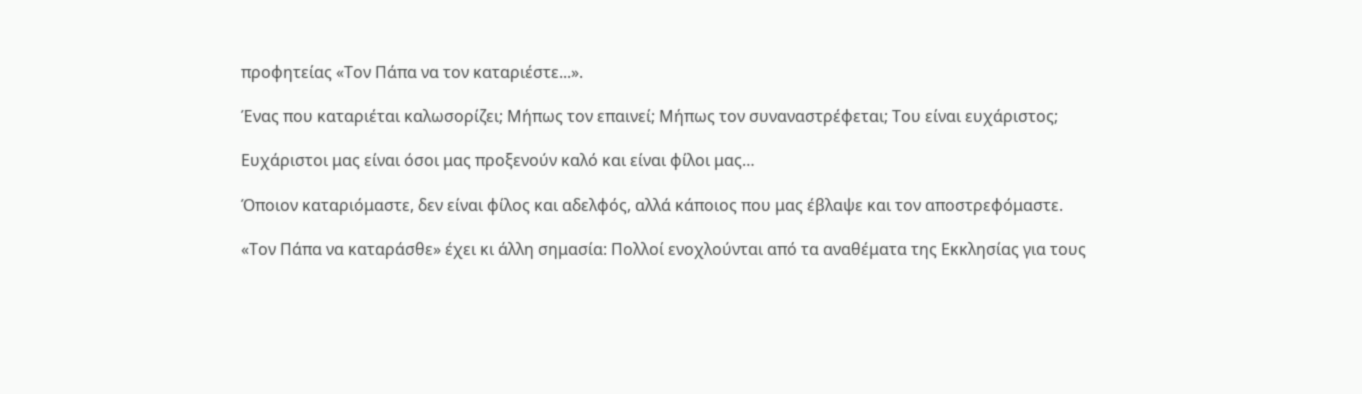προφητείας «Τον Πάπα να τον καταριέστε...».

Ένας που καταριέται καλωσορίζει; Μήπως τον επαινεί; Μήπως τον συναναστρέφεται; Του είναι ευχάριστος;

Ευχάριστοι μας είναι όσοι μας προξενούν καλό και είναι φίλοι μας…

Όποιον καταριόμαστε, δεν είναι φίλος και αδελφός, αλλά κάποιος που μας έβλαψε και τον αποστρεφόμαστε.

«Τον Πάπα να καταράσθε» έχει κι άλλη σημασία: Πολλοί ενοχλούνται από τα αναθέματα της Εκκλησίας για τους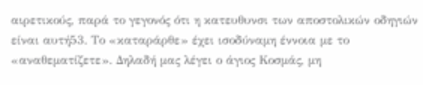αιρετικούς, παρά το γεγονός ότι η κατευθυνσι των αποστολικών οδηγιών είναι αυτή53. Το «καταράρθε» έχει ισοδύναμη έννοια με το «αναθεματίζετε». Δηλαδή μας λέγει ο άγιος Κοσμάς, μη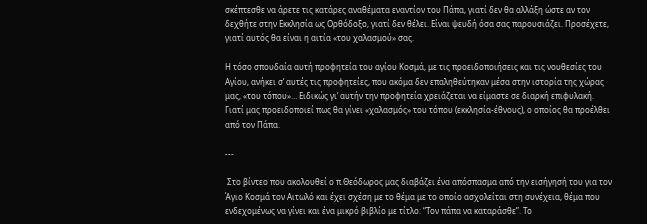σκέπτεσθε να άρετε τις κατάρες αναθέματα εναντίον του Πάπα, γιατί δεν θα αλλάξη ώστε αν τον δεχθήτε στην Εκκλησία ως Ορθόδοξο, γιατί δεν θέλει. Είναι ψευδή όσα σας παρουσιάζει. Προσέχετε, γιατί αυτός θα είναι η αιτία «του χαλασμού» σας.

Η τόσο σπουδαία αυτή προφητεία του αγίου Κοσμά, με τις προειδοποιήσεις και τις νουθεσίες του Αγίου, ανήκει σ’ αυτές τις προφητείες, που ακόμα δεν επαληθεύτηκαν μέσα στην ιστορία της χώρας μας, «του τόπου»… Ειδικώς γι’ αυτήν την προφητεία χρειάζεται να είμαστε σε διαρκή επιφυλακή. Γιατί μας προειδοποιεί πως θα γίνει «χαλασμός» του τόπου (εκκλησία-έθνους), ο οποίος θα προέλθει από τον Πάπα.

---

 Στο βίντεο που ακολουθεί ο π.Θεόδωρος μας διαβάζει ένα απόσπασμα από την εισήγησή του για τον Άγιο Κοσμά τον Αιτωλό και έχει σχέση με το θέμα με το οποίο ασχολείται στη συνέχεια, θέμα που ενδεχομένως να γίνει και ένα μικρό βιβλίο με τίτλο: “Τον πάπα να καταράσθε”. Το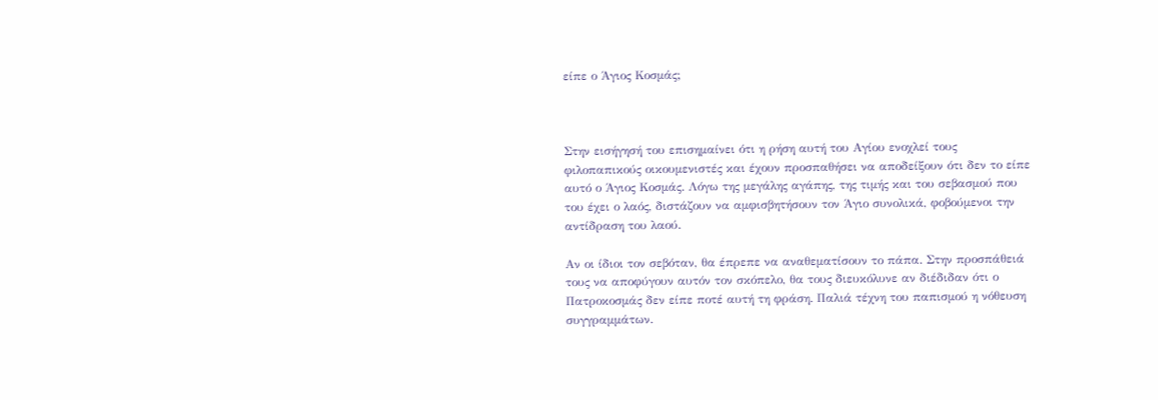είπε ο Άγιος Κοσμάς;



Στην εισήγησή του επισημαίνει ότι η ρήση αυτή του Αγίου ενοχλεί τους φιλοπαπικούς οικουμενιστές και έχουν προσπαθήσει να αποδείξουν ότι δεν το είπε αυτό ο Άγιος Κοσμάς. Λόγω της μεγάλης αγάπης, της τιμής και του σεβασμού που του έχει ο λαός, διστάζουν να αμφισβητήσουν τον Άγιο συνολικά, φοβούμενοι την αντίδραση του λαού.

Αν οι ίδιοι τον σεβόταν, θα έπρεπε να αναθεματίσουν το πάπα. Στην προσπάθειά τους να αποφύγουν αυτόν τον σκόπελο, θα τους διευκόλυνε αν διέδιδαν ότι ο Πατροκοσμάς δεν είπε ποτέ αυτή τη φράση. Παλιά τέχνη του παπισμού η νόθευση συγγραμμάτων.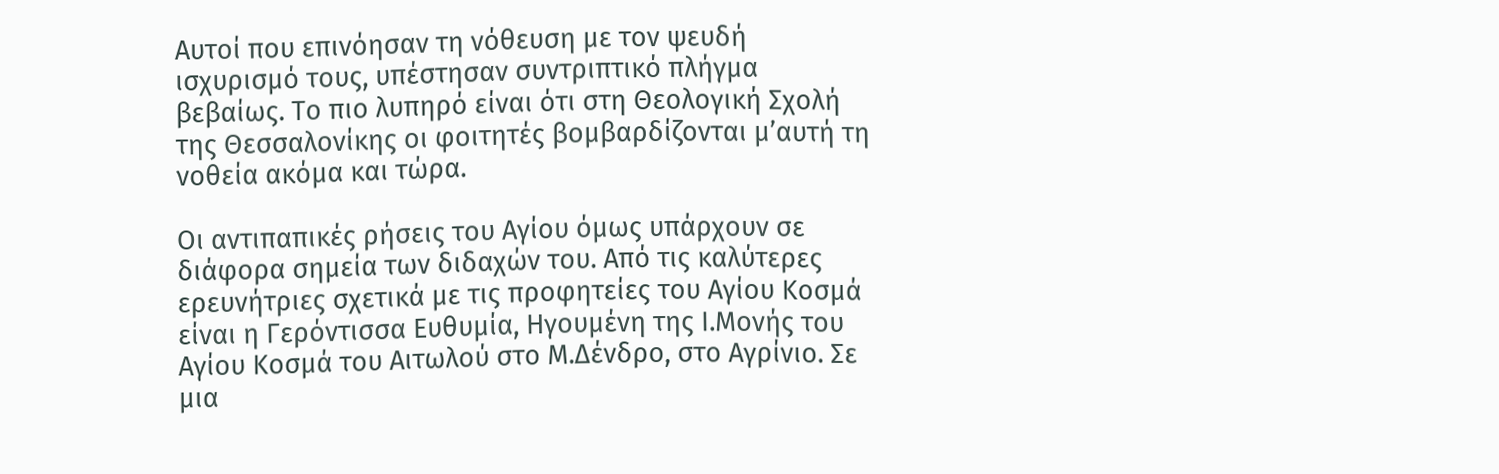Αυτοί που επινόησαν τη νόθευση με τον ψευδή ισχυρισμό τους, υπέστησαν συντριπτικό πλήγμα βεβαίως. Το πιο λυπηρό είναι ότι στη Θεολογική Σχολή της Θεσσαλονίκης οι φοιτητές βομβαρδίζονται μ’αυτή τη νοθεία ακόμα και τώρα.

Οι αντιπαπικές ρήσεις του Αγίου όμως υπάρχουν σε διάφορα σημεία των διδαχών του. Από τις καλύτερες ερευνήτριες σχετικά με τις προφητείες του Αγίου Κοσμά είναι η Γερόντισσα Ευθυμία, Ηγουμένη της Ι.Μονής του Αγίου Κοσμά του Αιτωλού στο Μ.Δένδρο, στο Αγρίνιο. Σε μια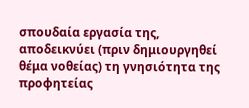σπουδαία εργασία της, αποδεικνύει (πριν δημιουργηθεί θέμα νοθείας) τη γνησιότητα της προφητείας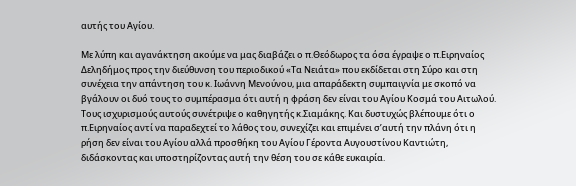αυτής του Αγίου.

Με λύπη και αγανάκτηση ακούμε να μας διαβάζει ο π.Θεόδωρος τα όσα έγραψε ο π.Ειρηναίος Δεληδήμος προς την διεύθυνση του περιοδικού «Τα Νειάτα» που εκδίδεται στη Σύρο και στη συνέχεια την απάντηση του κ. Ιωάννη Μενούνου, μια απαράδεκτη συμπαιγνία με σκοπό να βγάλουν οι δυό τους το συμπέρασμα ότι αυτή η φράση δεν είναι του Αγίου Κοσμά του Αιτωλού. Τους ισχυρισμούς αυτούς συνέτριψε ο καθηγητής κ.Σιαμάκης. Και δυστυχώς βλέπουμε ότι ο π.Ειρηναίος αντί να παραδεχτεί το λάθος του, συνεχίζει και επιμένει σ’αυτή την πλάνη ότι η ρήση δεν είναι του Αγίου αλλά προσθήκη του Αγίου Γέροντα Αυγουστίνου Καντιώτη, διδάσκοντας και υποστηρίζοντας αυτή την θέση του σε κάθε ευκαιρία.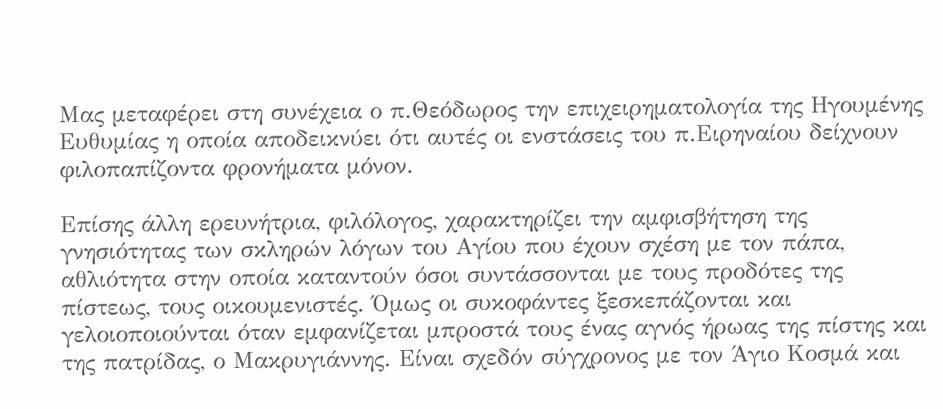Μας μεταφέρει στη συνέχεια ο π.Θεόδωρος την επιχειρηματολογία της Ηγουμένης Ευθυμίας η οποία αποδεικνύει ότι αυτές οι ενστάσεις του π.Ειρηναίου δείχνουν φιλοπαπίζοντα φρονήματα μόνον.

Επίσης άλλη ερευνήτρια, φιλόλογος, χαρακτηρίζει την αμφισβήτηση της γνησιότητας των σκληρών λόγων του Αγίου που έχουν σχέση με τον πάπα, αθλιότητα στην οποία καταντούν όσοι συντάσσονται με τους προδότες της πίστεως, τους οικουμενιστές. Όμως οι συκοφάντες ξεσκεπάζονται και γελοιοποιούνται όταν εμφανίζεται μπροστά τους ένας αγνός ήρωας της πίστης και της πατρίδας, ο Μακρυγιάννης. Είναι σχεδόν σύγχρονος με τον Άγιο Κοσμά και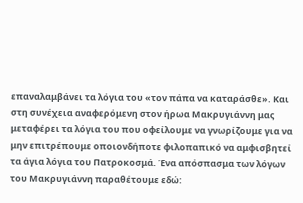επαναλαμβάνει τα λόγια του «τον πάπα να καταράσθε». Και στη συνέχεια αναφερόμενη στον ήρωα Μακρυγιάννη μας μεταφέρει τα λόγια του που οφείλουμε να γνωρίζουμε για να μην επιτρέπουμε οποιονδήποτε φιλοπαπικό να αμφισβητεί τα άγια λόγια του Πατροκοσμά. Ένα απόσπασμα των λόγων του Μακρυγιάννη παραθέτουμε εδώ: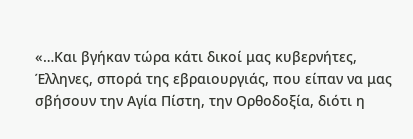«…Και βγήκαν τώρα κάτι δικοί μας κυβερνήτες, Έλληνες, σπορά της εβραιουργιάς, που είπαν να μας σβήσουν την Αγία Πίστη, την Ορθοδοξία, διότι η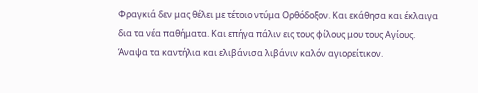Φραγκιά δεν μας θέλει με τέτοιο ντύμα Ορθόδοξον. Και εκάθησα και έκλαιγα δια τα νέα παθήματα. Και επήγα πάλιν εις τους φίλους μου τους Αγίους. Άναψα τα καντήλια και ελιβάνισα λιβάνιν καλόν αγιορείτικον.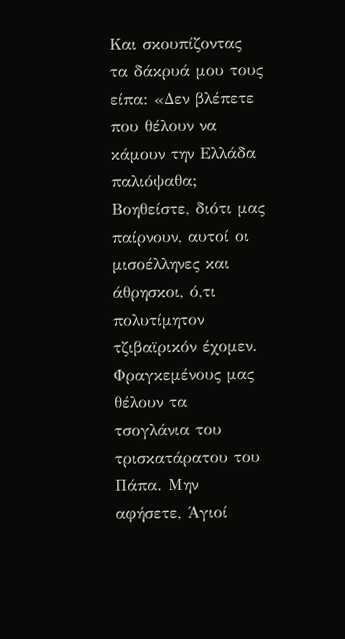Και σκουπίζοντας τα δάκρυά μου τους είπα: «Δεν βλέπετε που θέλουν να κάμουν την Ελλάδα παλιόψαθα; Βοηθείστε, διότι μας παίρνουν, αυτοί οι μισοέλληνες και άθρησκοι, ό,τι πολυτίμητον τζιβαϊρικόν έχομεν. Φραγκεμένους μας θέλουν τα τσογλάνια του τρισκατάρατου του Πάπα. Μην αφήσετε, Άγιοί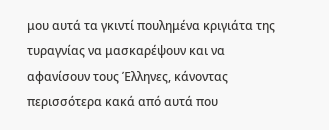μου αυτά τα γκιντί πουλημένα κριγιάτα της τυραγνίας να μασκαρέψουν και να αφανίσουν τους Έλληνες, κάνοντας περισσότερα κακά από αυτά που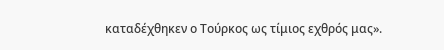καταδέχθηκεν ο Τούρκος ως τίμιος εχθρός μας».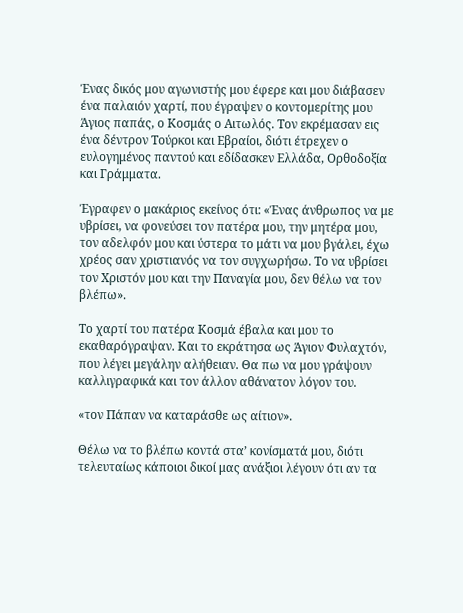Ένας δικός μου αγωνιστής μου έφερε και μου διάβασεν ένα παλαιόν χαρτί, που έγραψεν ο κοντομερίτης μου Άγιος παπάς, ο Κοσμάς ο Αιτωλός. Τον εκρέμασαν εις ένα δέντρον Τούρκοι και Εβραίοι, διότι έτρεχεν ο ευλογημένος παντού και εδίδασκεν Ελλάδα, Ορθοδοξία και Γράμματα.

Έγραφεν ο μακάριος εκείνος ότι: «Ένας άνθρωπος να με υβρίσει, να φονεύσει τον πατέρα μου, την μητέρα μου, τον αδελφόν μου και ύστερα το μάτι να μου βγάλει, έχω χρέος σαν χριστιανός να τον συγχωρήσω. Το να υβρίσει τον Χριστόν μου και την Παναγία μου, δεν θέλω να τον βλέπω».

Το χαρτί του πατέρα Κοσμά έβαλα και μου το εκαθαρόγραψαν. Και το εκράτησα ως Άγιον Φυλαχτόν, που λέγει μεγάλην αλήθειαν. Θα πω να μου γράψουν καλλιγραφικά και τον άλλον αθάνατον λόγον του.

«τον Πάπαν να καταράσθε ως αίτιον».

Θέλω να το βλέπω κοντά στα’ κονίσματά μου, διότι τελευταίως κάποιοι δικοί μας ανάξιοι λέγουν ότι αν τα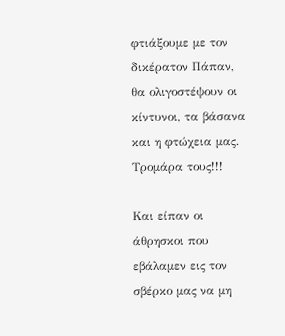φτιάξουμε με τον δικέρατον Πάπαν, θα ολιγοστέψουν οι κίντυνοι, τα βάσανα και η φτώχεια μας. Τρομάρα τους!!!

Και είπαν οι άθρησκοι που εβάλαμεν εις τον σβέρκο μας να μη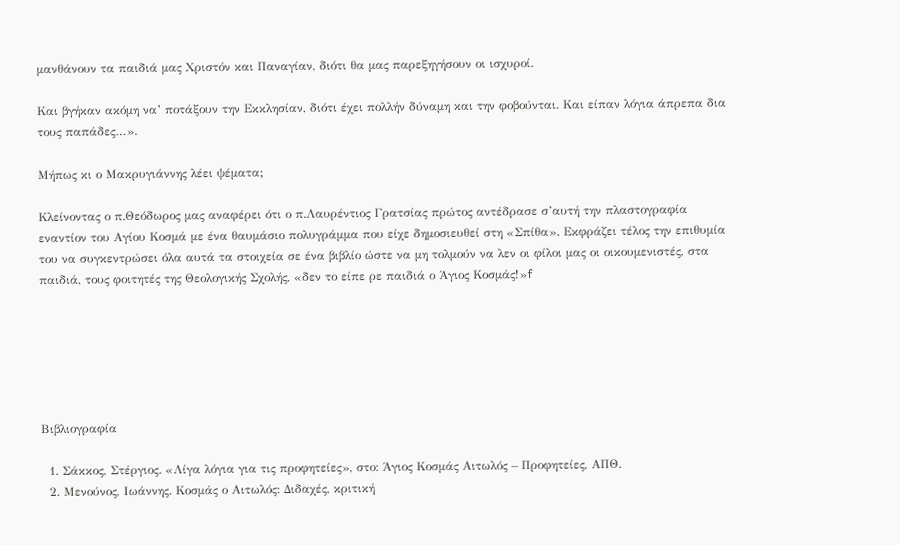μανθάνουν τα παιδιά μας Χριστόν και Παναγίαν, διότι θα μας παρεξηγήσουν οι ισχυροί.

Και βγήκαν ακόμη να’ ποτάξουν την Εκκλησίαν, διότι έχει πολλήν δύναμη και την φοβούνται. Και είπαν λόγια άπρεπα δια τους παπάδες…».

Μήπως κι ο Μακρυγιάννης λέει ψέματα;

Κλείνοντας ο π.Θεόδωρος μας αναφέρει ότι ο π.Λαυρέντιος Γρατσίας πρώτος αντέδρασε σ’αυτή την πλαστογραφία εναντίον του Αγίου Κοσμά με ένα θαυμάσιο πολυγράμμα που είχε δημοσιευθεί στη «Σπίθα». Εκφράζει τέλος την επιθυμία του να συγκεντρώσει όλα αυτά τα στοιχεία σε ένα βιβλίο ώστε να μη τολμούν να λεν οι φίλοι μας οι οικουμενιστές, στα παιδιά, τους φοιτητές της Θεολογικής Σχολής, «δεν το είπε ρε παιδιά ο Άγιος Κοσμάς!»f






Βιβλιογραφία

  1. Σάκκος, Στέργιος. «Λίγα λόγια για τις προφητείες», στο: Άγιος Κοσμάς Αιτωλός – Προφητείες, ΑΠΘ.
  2. Μενούνος, Ιωάννης. Κοσμάς ο Αιτωλός: Διδαχές, κριτική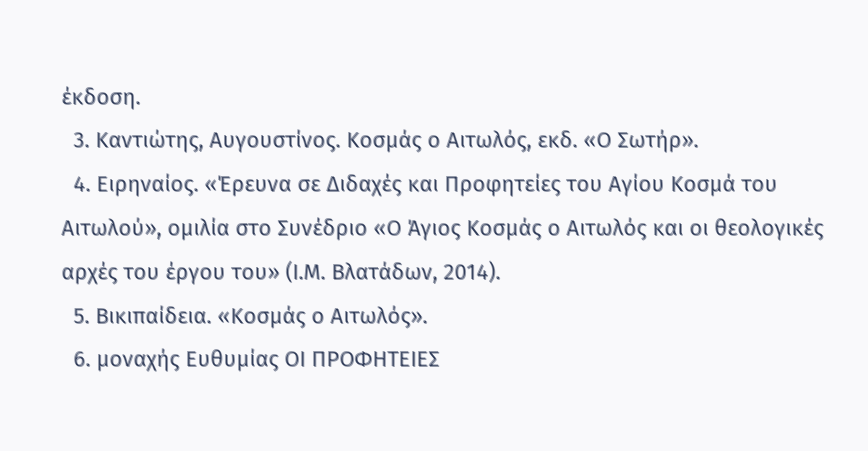έκδοση.
  3. Καντιώτης, Αυγουστίνος. Κοσμάς ο Αιτωλός, εκδ. «Ο Σωτήρ».
  4. Ειρηναίος. «Έρευνα σε Διδαχές και Προφητείες του Αγίου Κοσμά του Αιτωλού», ομιλία στο Συνέδριο «Ο Άγιος Κοσμάς ο Αιτωλός και οι θεολογικές αρχές του έργου του» (Ι.Μ. Βλατάδων, 2014).
  5. Βικιπαίδεια. «Κοσμάς ο Αιτωλός».
  6. μοναχής Ευθυμίας ΟΙ ΠΡΟΦΗΤΕΙΕΣ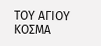ΤΟΥ ΑΓΙΟΥ ΚΟΣΜΑ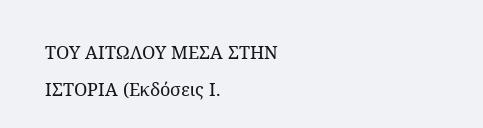ΤΟΥ ΑΙΤΩΛΟΥ ΜΕΣΑ ΣΤΗΝ ΙΣΤΟΡΙΑ (Εκδόσεις Ι.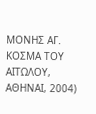ΜΟΝΗΣ ΑΓ. ΚΟΣΜΑ ΤΟΥ ΑΙΤΩΛΟΥ, ΑΘΗΝΑΙ, 2004)